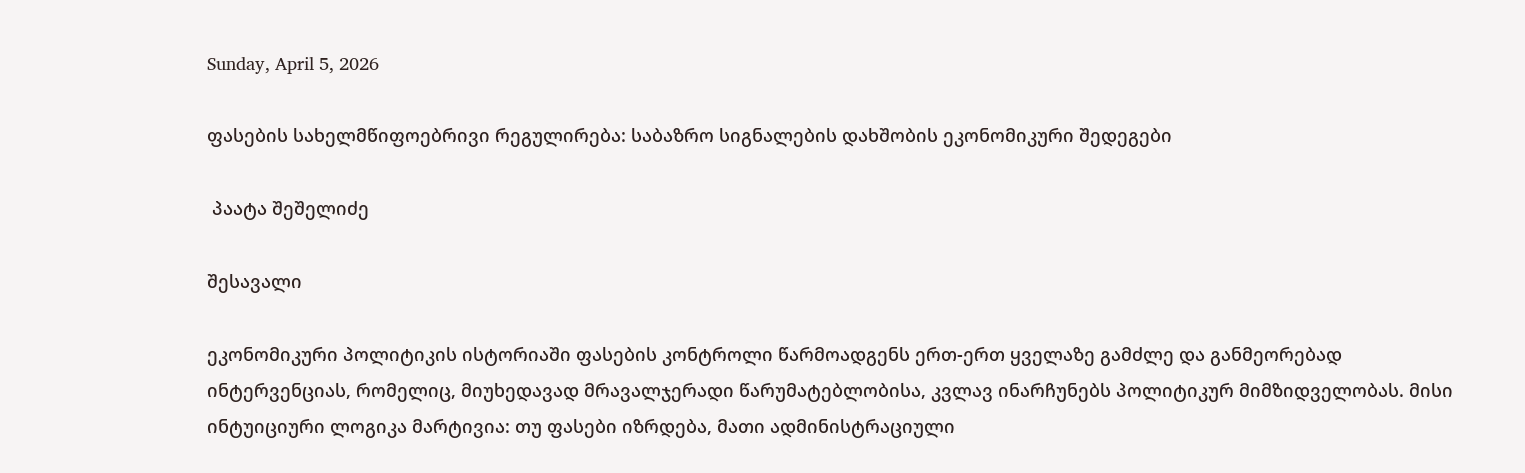Sunday, April 5, 2026

ფასების სახელმწიფოებრივი რეგულირება: საბაზრო სიგნალების დახშობის ეკონომიკური შედეგები

 პაატა შეშელიძე

შესავალი

ეკონომიკური პოლიტიკის ისტორიაში ფასების კონტროლი წარმოადგენს ერთ-ერთ ყველაზე გამძლე და განმეორებად ინტერვენციას, რომელიც, მიუხედავად მრავალჯერადი წარუმატებლობისა, კვლავ ინარჩუნებს პოლიტიკურ მიმზიდველობას. მისი ინტუიციური ლოგიკა მარტივია: თუ ფასები იზრდება, მათი ადმინისტრაციული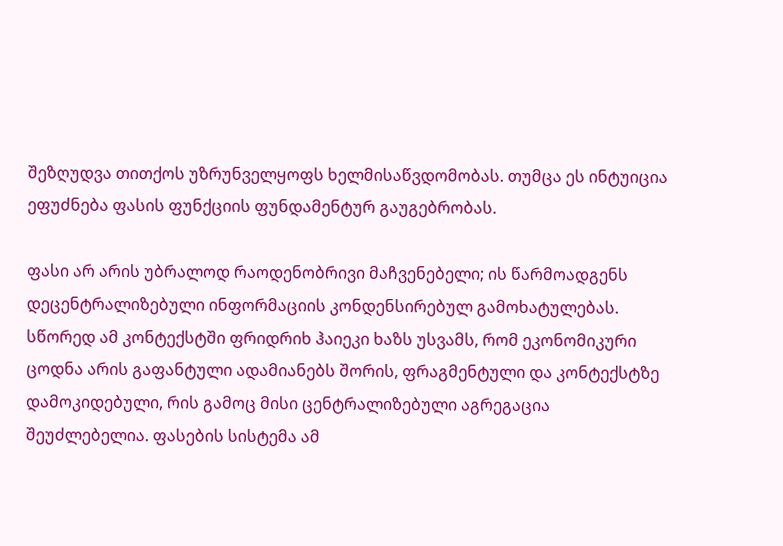შეზღუდვა თითქოს უზრუნველყოფს ხელმისაწვდომობას. თუმცა ეს ინტუიცია ეფუძნება ფასის ფუნქციის ფუნდამენტურ გაუგებრობას.

ფასი არ არის უბრალოდ რაოდენობრივი მაჩვენებელი; ის წარმოადგენს დეცენტრალიზებული ინფორმაციის კონდენსირებულ გამოხატულებას. სწორედ ამ კონტექსტში ფრიდრიხ ჰაიეკი ხაზს უსვამს, რომ ეკონომიკური ცოდნა არის გაფანტული ადამიანებს შორის, ფრაგმენტული და კონტექსტზე დამოკიდებული, რის გამოც მისი ცენტრალიზებული აგრეგაცია შეუძლებელია. ფასების სისტემა ამ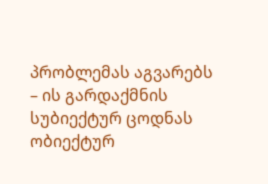პრობლემას აგვარებს – ის გარდაქმნის სუბიექტურ ცოდნას ობიექტურ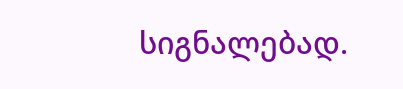სიგნალებად.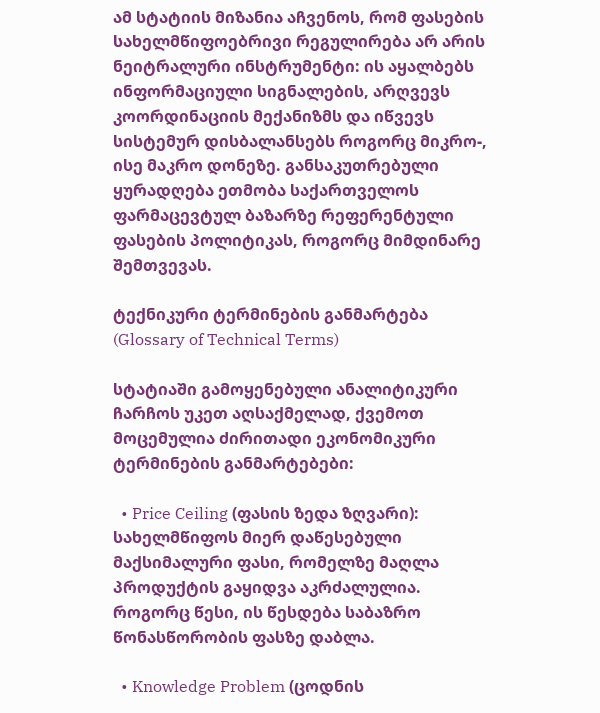ამ სტატიის მიზანია აჩვენოს, რომ ფასების სახელმწიფოებრივი რეგულირება არ არის ნეიტრალური ინსტრუმენტი: ის აყალბებს ინფორმაციული სიგნალების, არღვევს კოორდინაციის მექანიზმს და იწვევს სისტემურ დისბალანსებს როგორც მიკრო-, ისე მაკრო დონეზე. განსაკუთრებული ყურადღება ეთმობა საქართველოს ფარმაცევტულ ბაზარზე რეფერენტული ფასების პოლიტიკას, როგორც მიმდინარე შემთვევას.

ტექნიკური ტერმინების განმარტება (Glossary of Technical Terms)

სტატიაში გამოყენებული ანალიტიკური ჩარჩოს უკეთ აღსაქმელად, ქვემოთ მოცემულია ძირითადი ეკონომიკური ტერმინების განმარტებები:

  • Price Ceiling (ფასის ზედა ზღვარი): სახელმწიფოს მიერ დაწესებული მაქსიმალური ფასი, რომელზე მაღლა პროდუქტის გაყიდვა აკრძალულია. როგორც წესი, ის წესდება საბაზრო წონასწორობის ფასზე დაბლა.

  • Knowledge Problem (ცოდნის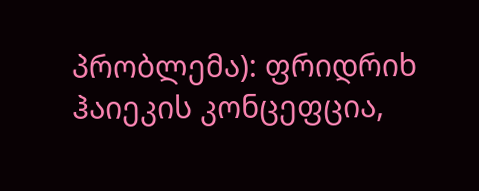პრობლემა): ფრიდრიხ ჰაიეკის კონცეფცია,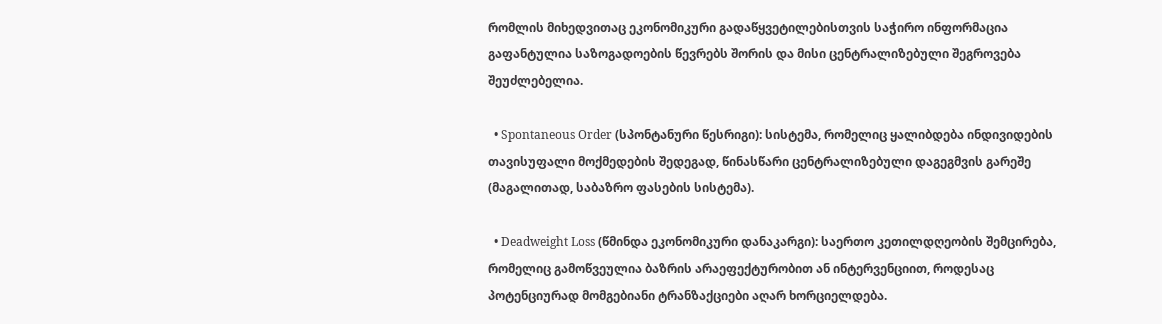რომლის მიხედვითაც ეკონომიკური გადაწყვეტილებისთვის საჭირო ინფორმაცია გაფანტულია საზოგადოების წევრებს შორის და მისი ცენტრალიზებული შეგროვება შეუძლებელია.

  • Spontaneous Order (სპონტანური წესრიგი): სისტემა, რომელიც ყალიბდება ინდივიდების თავისუფალი მოქმედების შედეგად, წინასწარი ცენტრალიზებული დაგეგმვის გარეშე (მაგალითად, საბაზრო ფასების სისტემა).

  • Deadweight Loss (წმინდა ეკონომიკური დანაკარგი): საერთო კეთილდღეობის შემცირება, რომელიც გამოწვეულია ბაზრის არაეფექტურობით ან ინტერვენციით, როდესაც პოტენციურად მომგებიანი ტრანზაქციები აღარ ხორციელდება.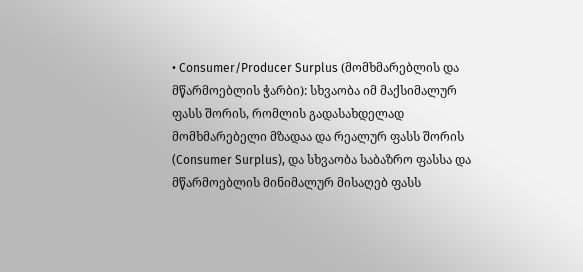• Consumer/Producer Surplus (მომხმარებლის და მწარმოებლის ჭარბი): სხვაობა იმ მაქსიმალურ ფასს შორის, რომლის გადასახდელად მომხმარებელი მზადაა და რეალურ ფასს შორის (Consumer Surplus), და სხვაობა საბაზრო ფასსა და მწარმოებლის მინიმალურ მისაღებ ფასს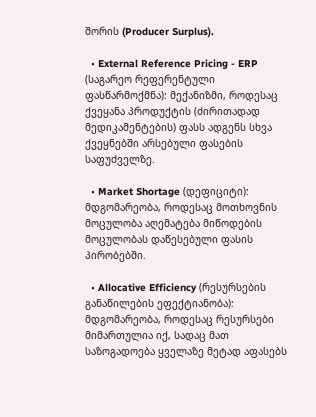შორის (Producer Surplus).

  • External Reference Pricing - ERP (საგარეო რეფერენტული ფასწარმოქმნა): მექანიზმი, როდესაც ქვეყანა პროდუქტის (ძირითადად მედიკამენტების) ფასს ადგენს სხვა ქვეყნებში არსებული ფასების საფუძველზე.

  • Market Shortage (დეფიციტი): მდგომარეობა, როდესაც მოთხოვნის მოცულობა აღემატება მიწოდების მოცულობას დაწესებული ფასის პირობებში.

  • Allocative Efficiency (რესურსების განაწილების ეფექტიანობა): მდგომარეობა, როდესაც რესურსები მიმართულია იქ, სადაც მათ საზოგადოება ყველაზე მეტად აფასებს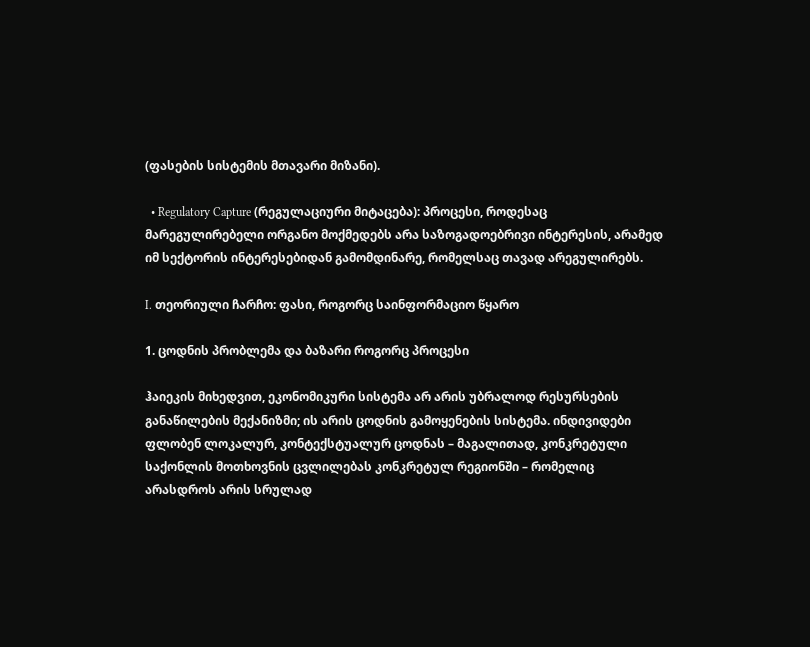(ფასების სისტემის მთავარი მიზანი).

  • Regulatory Capture (რეგულაციური მიტაცება): პროცესი, როდესაც მარეგულირებელი ორგანო მოქმედებს არა საზოგადოებრივი ინტერესის, არამედ იმ სექტორის ინტერესებიდან გამომდინარე, რომელსაც თავად არეგულირებს.

I. თეორიული ჩარჩო: ფასი, როგორც საინფორმაციო წყარო

1. ცოდნის პრობლემა და ბაზარი როგორც პროცესი

ჰაიეკის მიხედვით, ეკონომიკური სისტემა არ არის უბრალოდ რესურსების განაწილების მექანიზმი; ის არის ცოდნის გამოყენების სისტემა. ინდივიდები ფლობენ ლოკალურ, კონტექსტუალურ ცოდნას – მაგალითად, კონკრეტული საქონლის მოთხოვნის ცვლილებას კონკრეტულ რეგიონში – რომელიც არასდროს არის სრულად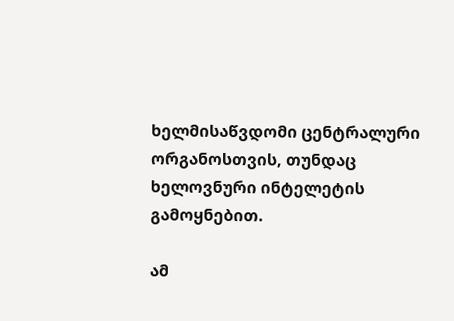ხელმისაწვდომი ცენტრალური ორგანოსთვის, თუნდაც ხელოვნური ინტელეტის გამოყნებით.

ამ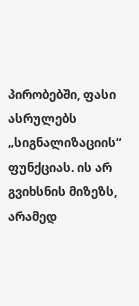პირობებში, ფასი ასრულებს „სიგნალიზაციის“ ფუნქციას. ის არ გვიხსნის მიზეზს, არამედ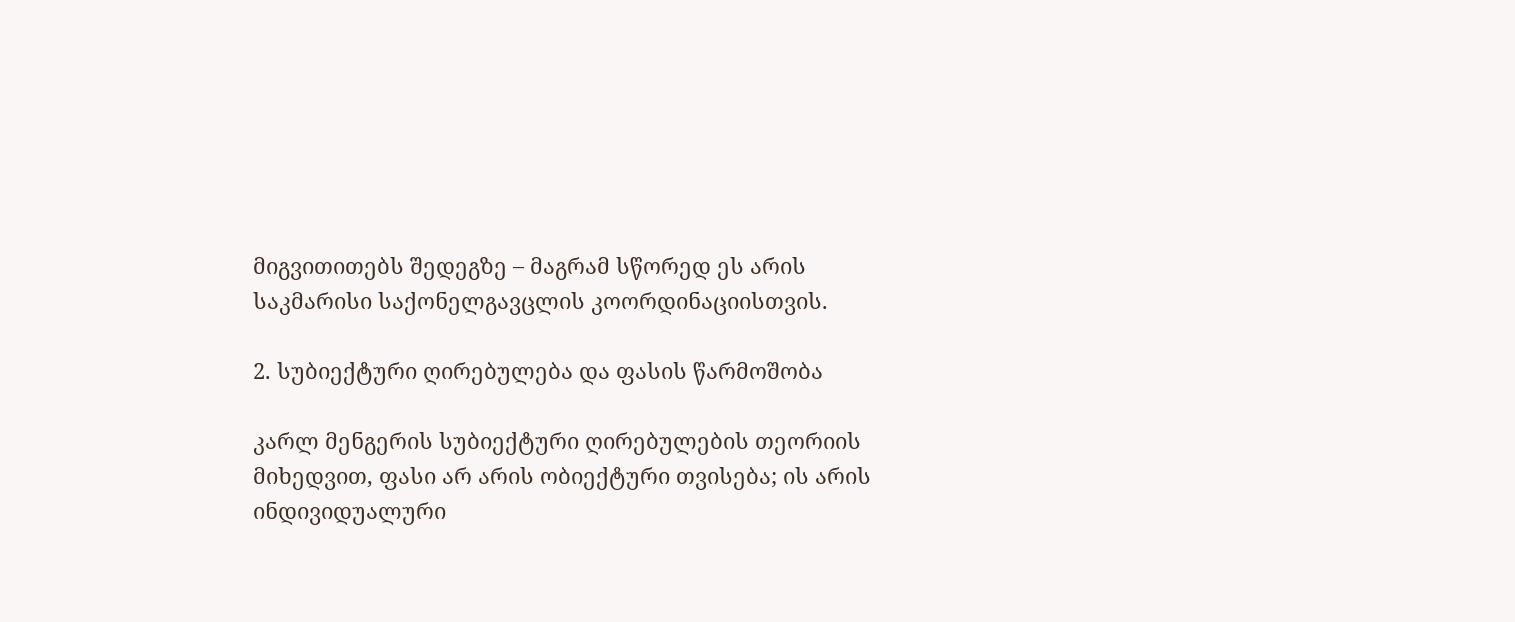მიგვითითებს შედეგზე – მაგრამ სწორედ ეს არის საკმარისი საქონელგავცლის კოორდინაციისთვის.

2. სუბიექტური ღირებულება და ფასის წარმოშობა

კარლ მენგერის სუბიექტური ღირებულების თეორიის მიხედვით, ფასი არ არის ობიექტური თვისება; ის არის ინდივიდუალური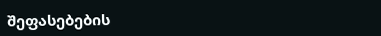შეფასებების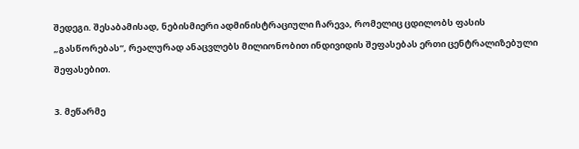შედეგი. შესაბამისად, ნებისმიერი ადმინისტრაციული ჩარევა, რომელიც ცდილობს ფასის „გასწორებას“, რეალურად ანაცვლებს მილიონობით ინდივიდის შეფასებას ერთი ცენტრალიზებული შეფასებით.

3. მეწარმე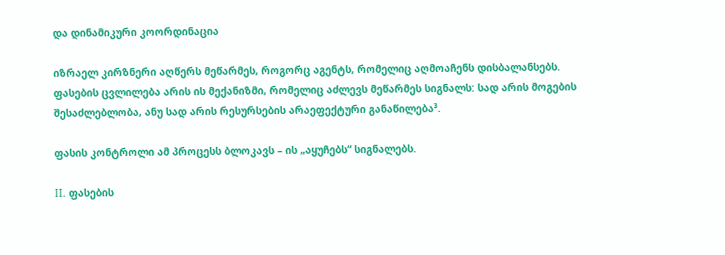და დინამიკური კოორდინაცია

იზრაელ კირზნერი აღწერს მეწარმეს, როგორც აგენტს, რომელიც აღმოაჩენს დისბალანსებს. ფასების ცვლილება არის ის მექანიზმი, რომელიც აძლევს მეწარმეს სიგნალს: სად არის მოგების შესაძლებლობა, ანუ სად არის რესურსების არაეფექტური განაწილება³.

ფასის კონტროლი ამ პროცესს ბლოკავს – ის „აყუჩებს“ სიგნალებს.

II. ფასების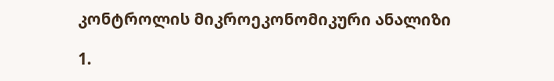კონტროლის მიკროეკონომიკური ანალიზი

1.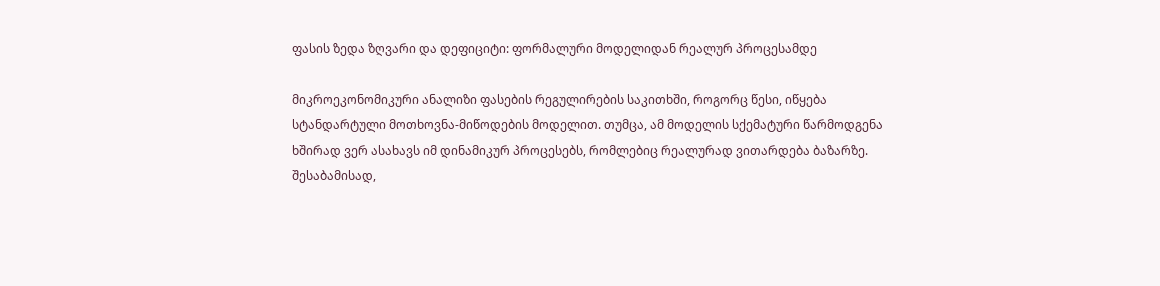ფასის ზედა ზღვარი და დეფიციტი: ფორმალური მოდელიდან რეალურ პროცესამდე

მიკროეკონომიკური ანალიზი ფასების რეგულირების საკითხში, როგორც წესი, იწყება სტანდარტული მოთხოვნა-მიწოდების მოდელით. თუმცა, ამ მოდელის სქემატური წარმოდგენა ხშირად ვერ ასახავს იმ დინამიკურ პროცესებს, რომლებიც რეალურად ვითარდება ბაზარზე. შესაბამისად,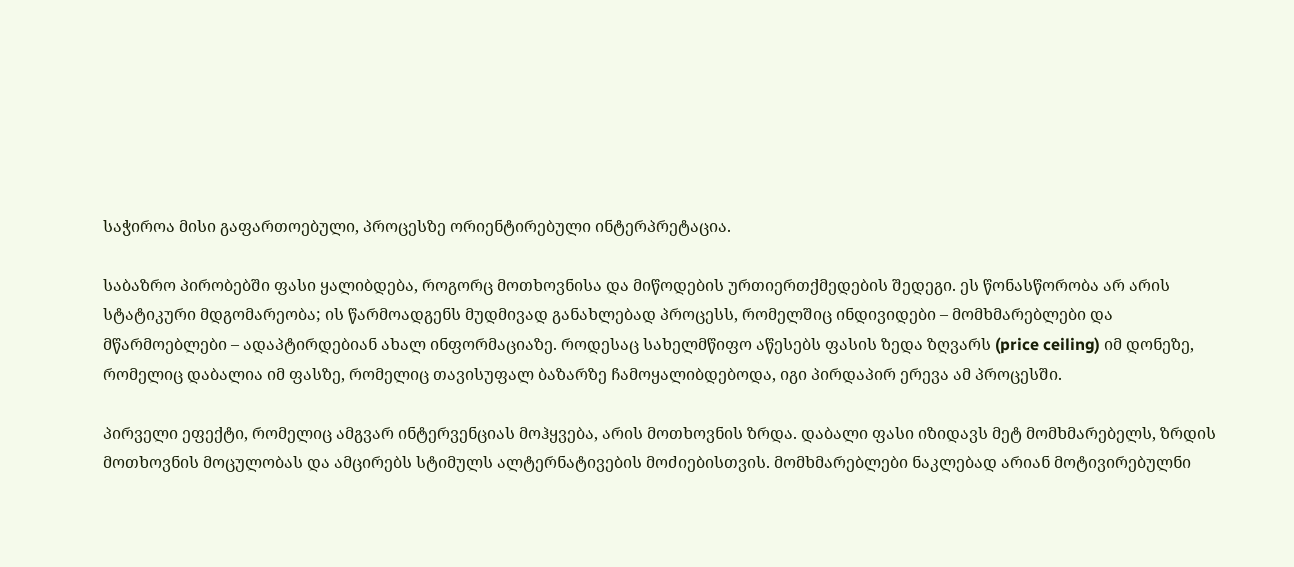საჭიროა მისი გაფართოებული, პროცესზე ორიენტირებული ინტერპრეტაცია.

საბაზრო პირობებში ფასი ყალიბდება, როგორც მოთხოვნისა და მიწოდების ურთიერთქმედების შედეგი. ეს წონასწორობა არ არის სტატიკური მდგომარეობა; ის წარმოადგენს მუდმივად განახლებად პროცესს, რომელშიც ინდივიდები – მომხმარებლები და მწარმოებლები – ადაპტირდებიან ახალ ინფორმაციაზე. როდესაც სახელმწიფო აწესებს ფასის ზედა ზღვარს (price ceiling) იმ დონეზე, რომელიც დაბალია იმ ფასზე, რომელიც თავისუფალ ბაზარზე ჩამოყალიბდებოდა, იგი პირდაპირ ერევა ამ პროცესში.

პირველი ეფექტი, რომელიც ამგვარ ინტერვენციას მოჰყვება, არის მოთხოვნის ზრდა. დაბალი ფასი იზიდავს მეტ მომხმარებელს, ზრდის მოთხოვნის მოცულობას და ამცირებს სტიმულს ალტერნატივების მოძიებისთვის. მომხმარებლები ნაკლებად არიან მოტივირებულნი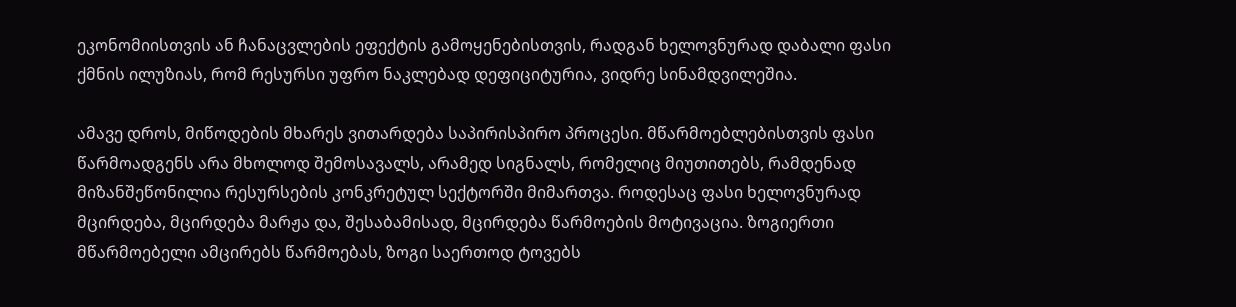ეკონომიისთვის ან ჩანაცვლების ეფექტის გამოყენებისთვის, რადგან ხელოვნურად დაბალი ფასი ქმნის ილუზიას, რომ რესურსი უფრო ნაკლებად დეფიციტურია, ვიდრე სინამდვილეშია.

ამავე დროს, მიწოდების მხარეს ვითარდება საპირისპირო პროცესი. მწარმოებლებისთვის ფასი წარმოადგენს არა მხოლოდ შემოსავალს, არამედ სიგნალს, რომელიც მიუთითებს, რამდენად მიზანშეწონილია რესურსების კონკრეტულ სექტორში მიმართვა. როდესაც ფასი ხელოვნურად მცირდება, მცირდება მარჟა და, შესაბამისად, მცირდება წარმოების მოტივაცია. ზოგიერთი მწარმოებელი ამცირებს წარმოებას, ზოგი საერთოდ ტოვებს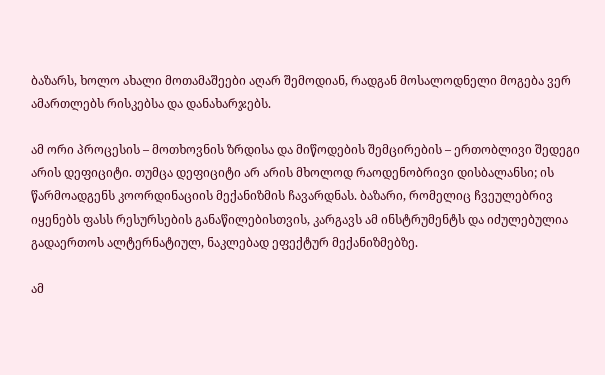ბაზარს, ხოლო ახალი მოთამაშეები აღარ შემოდიან, რადგან მოსალოდნელი მოგება ვერ ამართლებს რისკებსა და დანახარჯებს.

ამ ორი პროცესის – მოთხოვნის ზრდისა და მიწოდების შემცირების – ერთობლივი შედეგი არის დეფიციტი. თუმცა დეფიციტი არ არის მხოლოდ რაოდენობრივი დისბალანსი; ის წარმოადგენს კოორდინაციის მექანიზმის ჩავარდნას. ბაზარი, რომელიც ჩვეულებრივ იყენებს ფასს რესურსების განაწილებისთვის, კარგავს ამ ინსტრუმენტს და იძულებულია გადაერთოს ალტერნატიულ, ნაკლებად ეფექტურ მექანიზმებზე.

ამ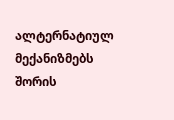ალტერნატიულ მექანიზმებს შორის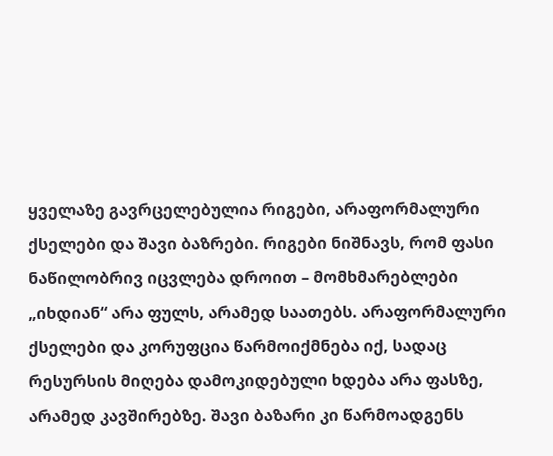ყველაზე გავრცელებულია რიგები, არაფორმალური ქსელები და შავი ბაზრები. რიგები ნიშნავს, რომ ფასი ნაწილობრივ იცვლება დროით – მომხმარებლები „იხდიან“ არა ფულს, არამედ საათებს. არაფორმალური ქსელები და კორუფცია წარმოიქმნება იქ, სადაც რესურსის მიღება დამოკიდებული ხდება არა ფასზე, არამედ კავშირებზე. შავი ბაზარი კი წარმოადგენს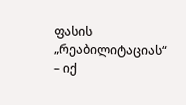ფასის „რეაბილიტაციას“ – იქ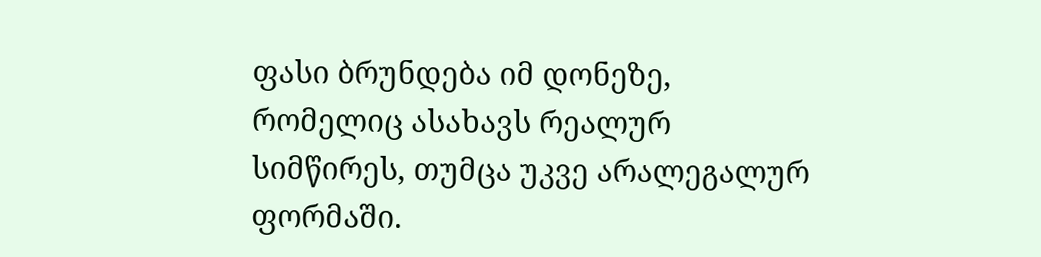ფასი ბრუნდება იმ დონეზე, რომელიც ასახავს რეალურ სიმწირეს, თუმცა უკვე არალეგალურ ფორმაში.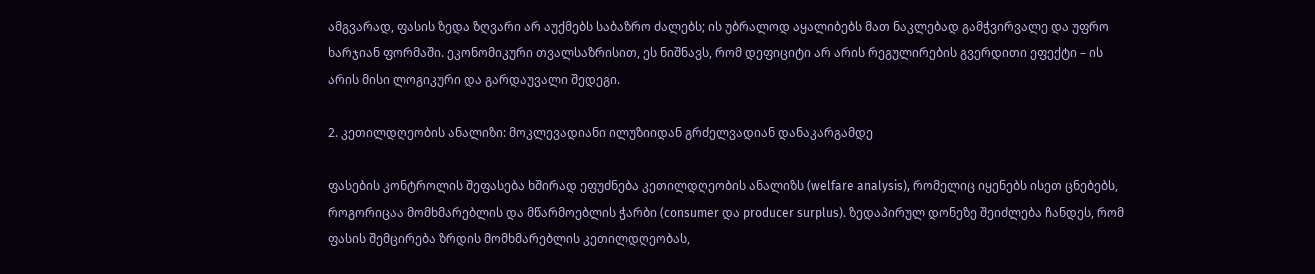ამგვარად, ფასის ზედა ზღვარი არ აუქმებს საბაზრო ძალებს; ის უბრალოდ აყალიბებს მათ ნაკლებად გამჭვირვალე და უფრო ხარჯიან ფორმაში. ეკონომიკური თვალსაზრისით, ეს ნიშნავს, რომ დეფიციტი არ არის რეგულირების გვერდითი ეფექტი – ის არის მისი ლოგიკური და გარდაუვალი შედეგი.

2. კეთილდღეობის ანალიზი: მოკლევადიანი ილუზიიდან გრძელვადიან დანაკარგამდე

ფასების კონტროლის შეფასება ხშირად ეფუძნება კეთილდღეობის ანალიზს (welfare analysis), რომელიც იყენებს ისეთ ცნებებს, როგორიცაა მომხმარებლის და მწარმოებლის ჭარბი (consumer და producer surplus). ზედაპირულ დონეზე შეიძლება ჩანდეს, რომ ფასის შემცირება ზრდის მომხმარებლის კეთილდღეობას,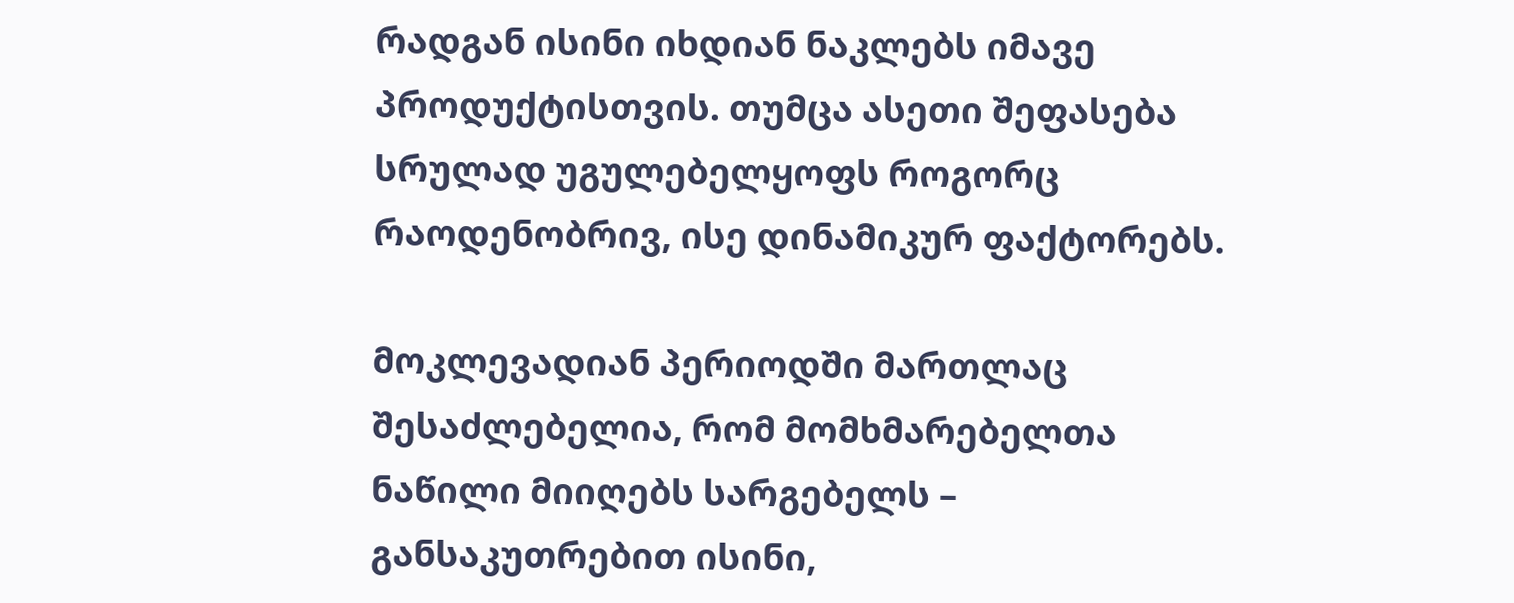რადგან ისინი იხდიან ნაკლებს იმავე პროდუქტისთვის. თუმცა ასეთი შეფასება სრულად უგულებელყოფს როგორც რაოდენობრივ, ისე დინამიკურ ფაქტორებს.

მოკლევადიან პერიოდში მართლაც შესაძლებელია, რომ მომხმარებელთა ნაწილი მიიღებს სარგებელს – განსაკუთრებით ისინი,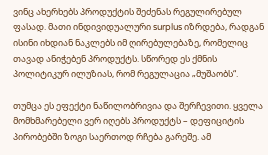ვინც ახერხებს პროდუქტის შეძენას რეგულირებულ ფასად. მათი ინდივიდუალური surplus იზრდება, რადგან ისინი იხდიან ნაკლებს იმ ღირებულებაზე, რომელიც თავად ანიჭებენ პროდუქტს. სწორედ ეს ქმნის პოლიტიკურ ილუზიას, რომ რეგულაცია „მუშაობს“.

თუმცა ეს ეფექტი ნაწილობრივია და შერჩევითი. ყველა მომხმარებელი ვერ იღებს პროდუქტს – დეფიციტის პირობებში ზოგი საერთოდ რჩება გარეშე. ამ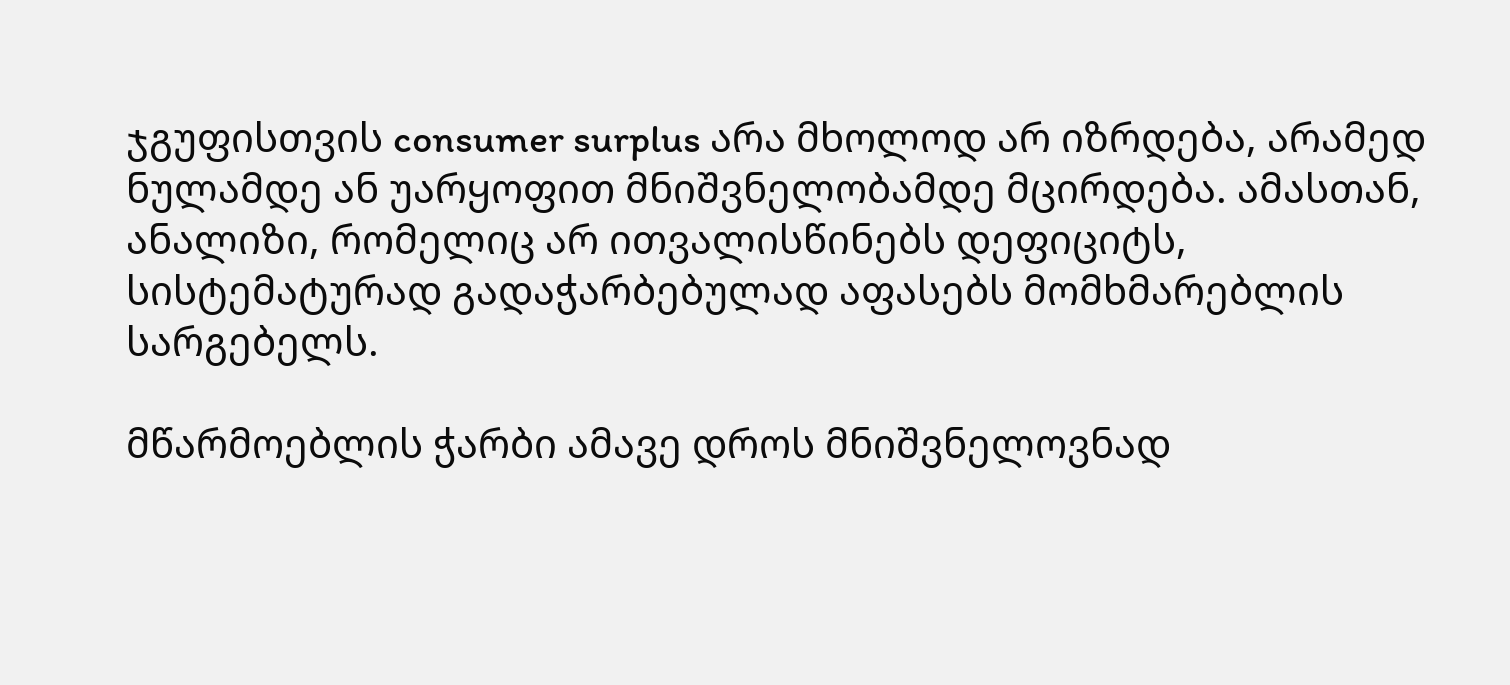ჯგუფისთვის consumer surplus არა მხოლოდ არ იზრდება, არამედ ნულამდე ან უარყოფით მნიშვნელობამდე მცირდება. ამასთან, ანალიზი, რომელიც არ ითვალისწინებს დეფიციტს, სისტემატურად გადაჭარბებულად აფასებს მომხმარებლის სარგებელს.

მწარმოებლის ჭარბი ამავე დროს მნიშვნელოვნად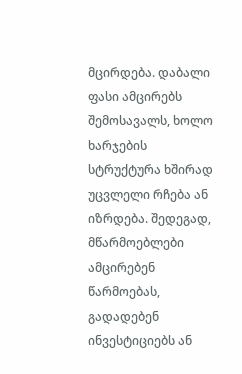მცირდება. დაბალი ფასი ამცირებს შემოსავალს, ხოლო ხარჯების სტრუქტურა ხშირად უცვლელი რჩება ან იზრდება. შედეგად, მწარმოებლები ამცირებენ წარმოებას, გადადებენ ინვესტიციებს ან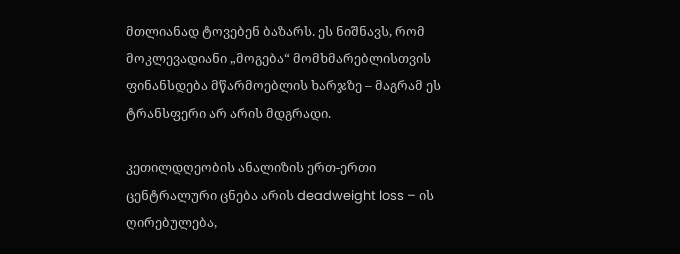მთლიანად ტოვებენ ბაზარს. ეს ნიშნავს, რომ მოკლევადიანი „მოგება“ მომხმარებლისთვის ფინანსდება მწარმოებლის ხარჯზე – მაგრამ ეს ტრანსფერი არ არის მდგრადი.

კეთილდღეობის ანალიზის ერთ-ერთი ცენტრალური ცნება არის deadweight loss – ის ღირებულება,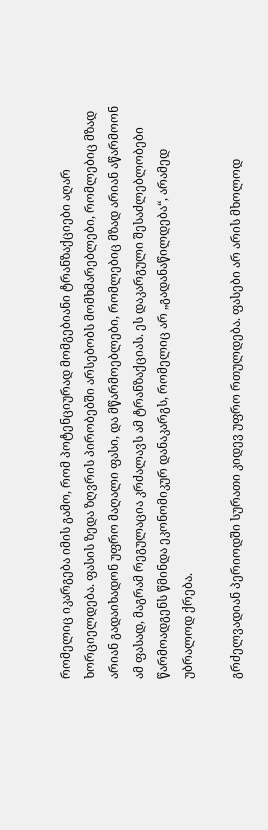რომელიც იკარგება იმის გამო, რომ პოტენციურად მომგებიანი ტრანზაქციები აღარ ხორციელდება. ფასის ზედა ზღვრის პირობებში არსებობს მომხმარებლები, რომლებიც მზად არიან გადაიხადონ უფრო მაღალი ფასი, და მწარმოებლები, რომლებიც მზად არიან აწარმოონ ამ ფასად, მაგრამ რეგულაცია კრძალავს ამ ტრანზაქციას. ეს დაკარგული შესაძლებლობები წარმოადგენს წმინდა ეკონომიკურ დანაკარგს, რომელიც არ „გადანაწილდება“, არამედ უბრალოდ ქრება.

გრძელვადიან პერიოდში სურათი კიდევ უფრო რთულდება. ფასები არ არის მხოლოდ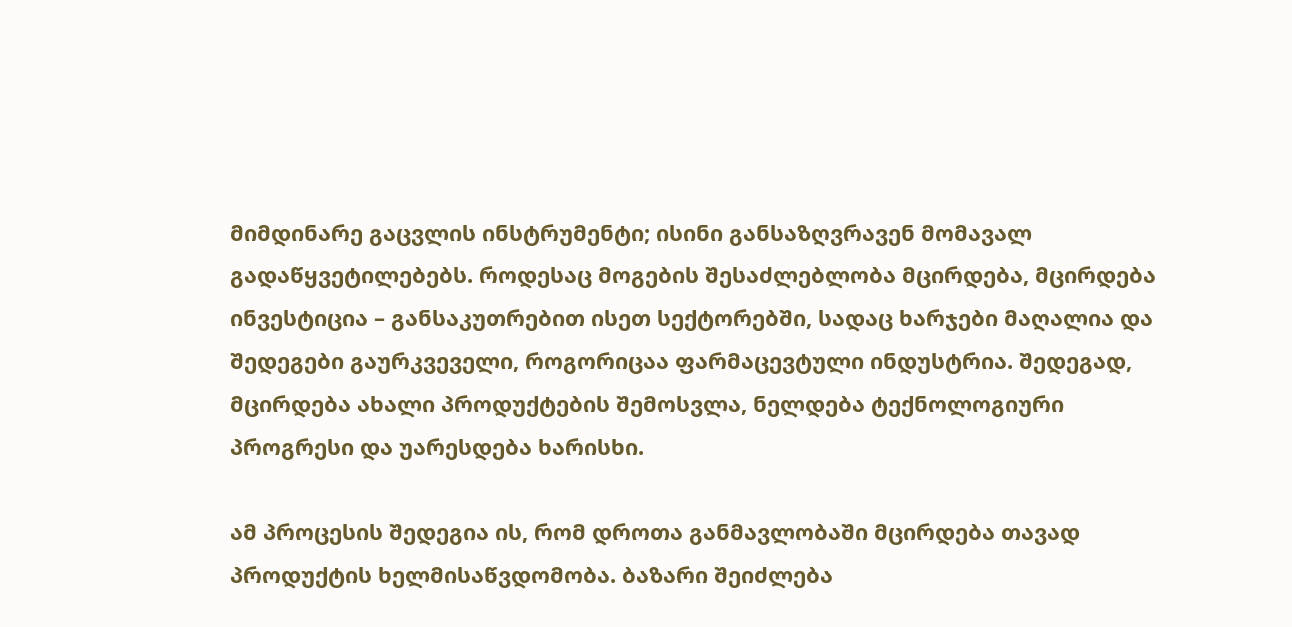მიმდინარე გაცვლის ინსტრუმენტი; ისინი განსაზღვრავენ მომავალ გადაწყვეტილებებს. როდესაც მოგების შესაძლებლობა მცირდება, მცირდება ინვესტიცია – განსაკუთრებით ისეთ სექტორებში, სადაც ხარჯები მაღალია და შედეგები გაურკვეველი, როგორიცაა ფარმაცევტული ინდუსტრია. შედეგად, მცირდება ახალი პროდუქტების შემოსვლა, ნელდება ტექნოლოგიური პროგრესი და უარესდება ხარისხი.

ამ პროცესის შედეგია ის, რომ დროთა განმავლობაში მცირდება თავად პროდუქტის ხელმისაწვდომობა. ბაზარი შეიძლება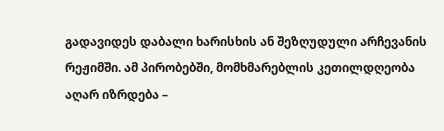გადავიდეს დაბალი ხარისხის ან შეზღუდული არჩევანის რეჟიმში. ამ პირობებში, მომხმარებლის კეთილდღეობა აღარ იზრდება –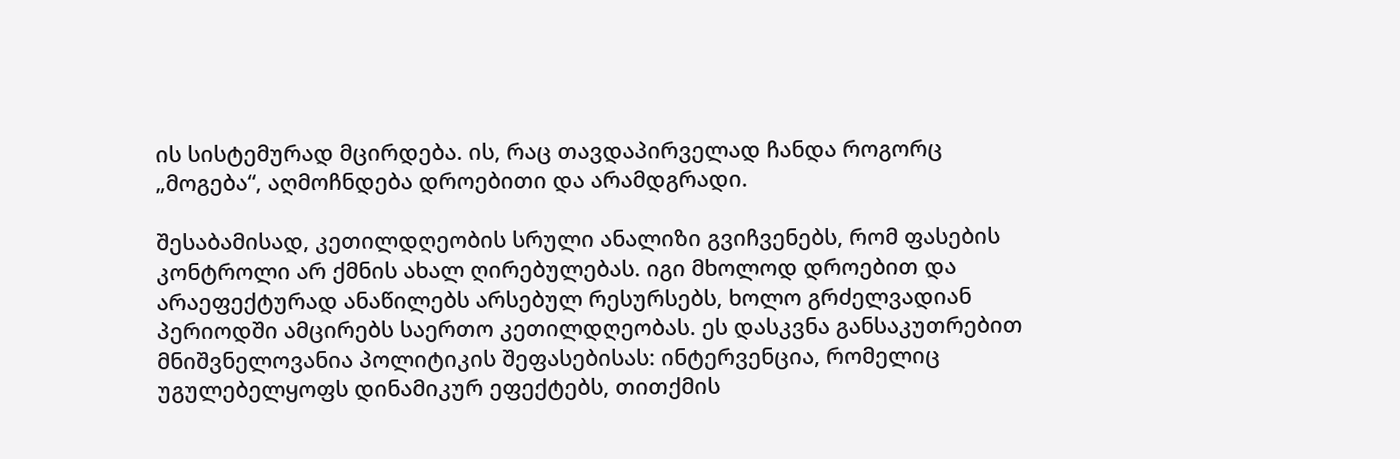ის სისტემურად მცირდება. ის, რაც თავდაპირველად ჩანდა როგორც „მოგება“, აღმოჩნდება დროებითი და არამდგრადი.

შესაბამისად, კეთილდღეობის სრული ანალიზი გვიჩვენებს, რომ ფასების კონტროლი არ ქმნის ახალ ღირებულებას. იგი მხოლოდ დროებით და არაეფექტურად ანაწილებს არსებულ რესურსებს, ხოლო გრძელვადიან პერიოდში ამცირებს საერთო კეთილდღეობას. ეს დასკვნა განსაკუთრებით მნიშვნელოვანია პოლიტიკის შეფასებისას: ინტერვენცია, რომელიც უგულებელყოფს დინამიკურ ეფექტებს, თითქმის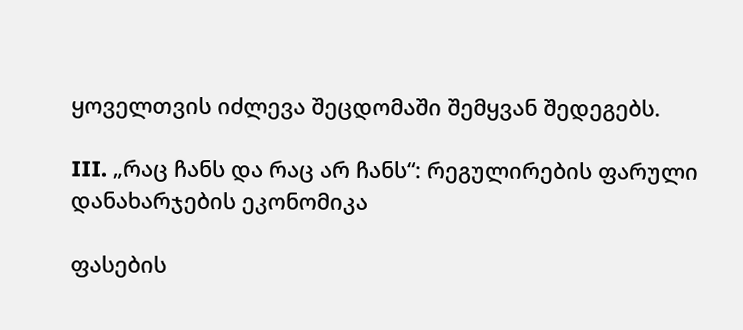ყოველთვის იძლევა შეცდომაში შემყვან შედეგებს.

III. „რაც ჩანს და რაც არ ჩანს“: რეგულირების ფარული დანახარჯების ეკონომიკა

ფასების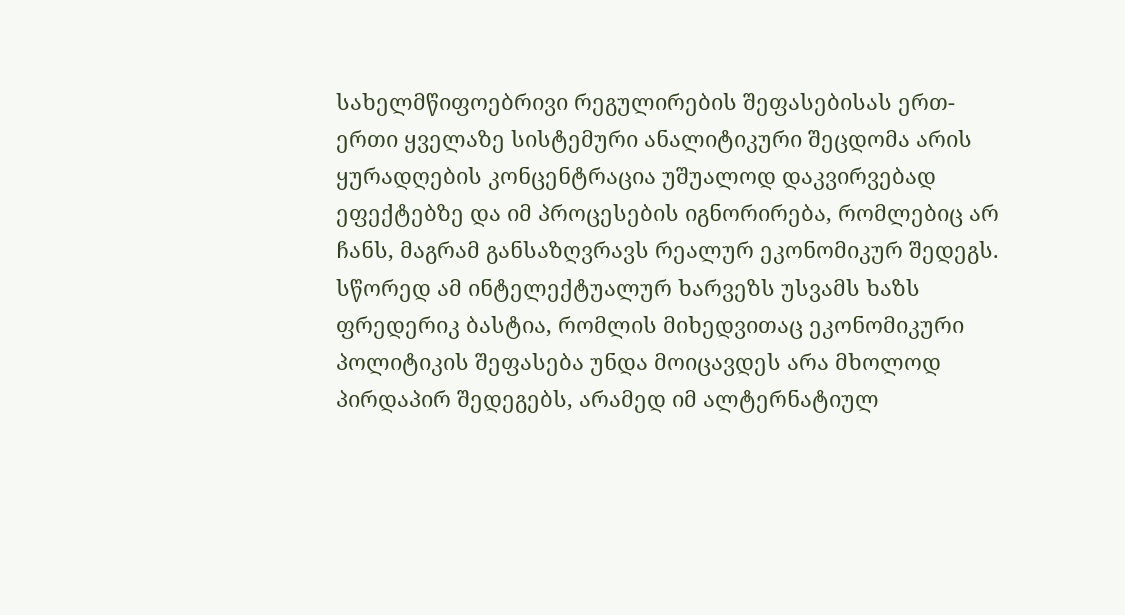სახელმწიფოებრივი რეგულირების შეფასებისას ერთ-ერთი ყველაზე სისტემური ანალიტიკური შეცდომა არის ყურადღების კონცენტრაცია უშუალოდ დაკვირვებად ეფექტებზე და იმ პროცესების იგნორირება, რომლებიც არ ჩანს, მაგრამ განსაზღვრავს რეალურ ეკონომიკურ შედეგს. სწორედ ამ ინტელექტუალურ ხარვეზს უსვამს ხაზს ფრედერიკ ბასტია, რომლის მიხედვითაც ეკონომიკური პოლიტიკის შეფასება უნდა მოიცავდეს არა მხოლოდ პირდაპირ შედეგებს, არამედ იმ ალტერნატიულ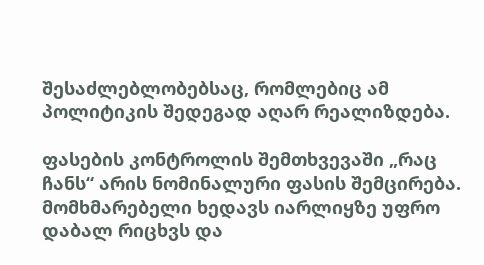შესაძლებლობებსაც, რომლებიც ამ პოლიტიკის შედეგად აღარ რეალიზდება.

ფასების კონტროლის შემთხვევაში „რაც ჩანს“ არის ნომინალური ფასის შემცირება. მომხმარებელი ხედავს იარლიყზე უფრო დაბალ რიცხვს და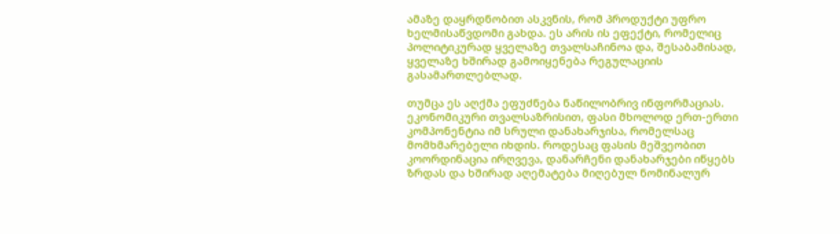ამაზე დაყრდნობით ასკვნის, რომ პროდუქტი უფრო ხელმისაწვდომი გახდა. ეს არის ის ეფექტი, რომელიც პოლიტიკურად ყველაზე თვალსაჩინოა და, შესაბამისად, ყველაზე ხშირად გამოიყენება რეგულაციის გასამართლებლად.

თუმცა ეს აღქმა ეფუძნება ნაწილობრივ ინფორმაციას. ეკონომიკური თვალსაზრისით, ფასი მხოლოდ ერთ-ერთი კომპონენტია იმ სრული დანახარჯისა, რომელსაც მომხმარებელი იხდის. როდესაც ფასის მეშვეობით კოორდინაცია ირღვევა, დანარჩენი დანახარჯები იწყებს ზრდას და ხშირად აღემატება მიღებულ ნომინალურ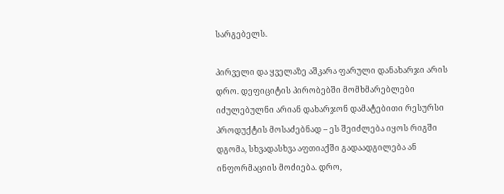სარგებელს.

პირველი და ყველაზე აშკარა ფარული დანახარჯი არის დრო. დეფიციტის პირობებში მომხმარებლები იძულებულნი არიან დახარჯონ დამატებითი რესურსი პროდუქტის მოსაძებნად – ეს შეიძლება იყოს რიგში დგომა, სხვადასხვა აფთიაქში გადაადგილება ან ინფორმაციის მოძიება. დრო,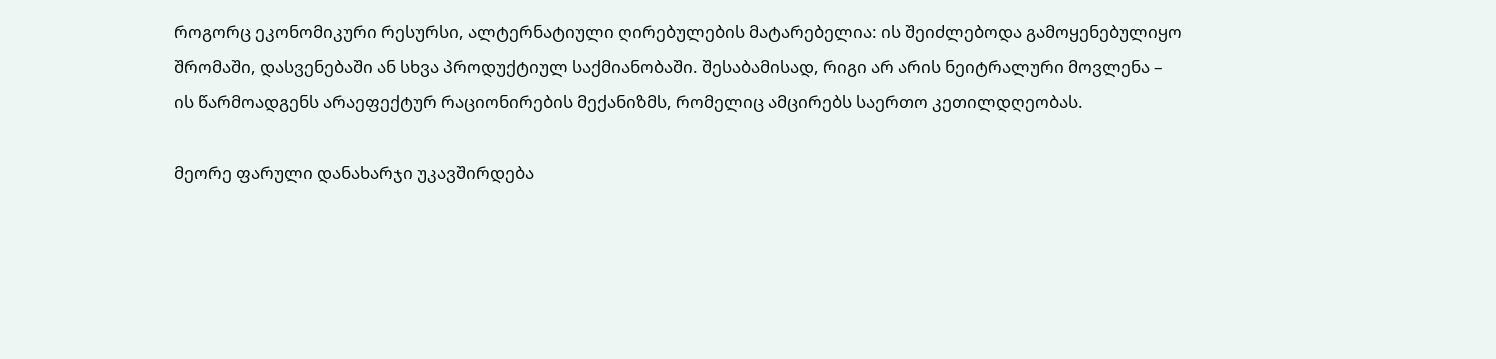როგორც ეკონომიკური რესურსი, ალტერნატიული ღირებულების მატარებელია: ის შეიძლებოდა გამოყენებულიყო შრომაში, დასვენებაში ან სხვა პროდუქტიულ საქმიანობაში. შესაბამისად, რიგი არ არის ნეიტრალური მოვლენა – ის წარმოადგენს არაეფექტურ რაციონირების მექანიზმს, რომელიც ამცირებს საერთო კეთილდღეობას.

მეორე ფარული დანახარჯი უკავშირდება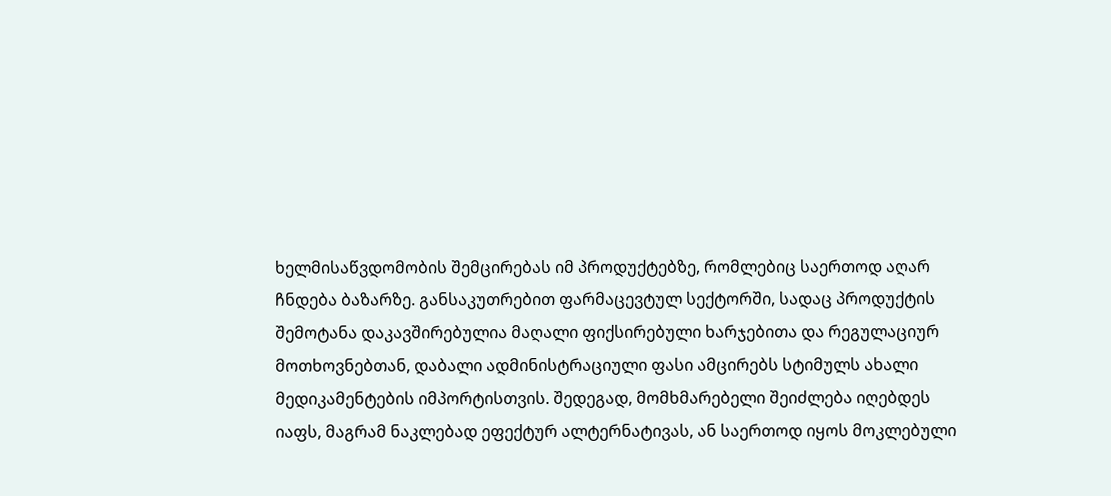ხელმისაწვდომობის შემცირებას იმ პროდუქტებზე, რომლებიც საერთოდ აღარ ჩნდება ბაზარზე. განსაკუთრებით ფარმაცევტულ სექტორში, სადაც პროდუქტის შემოტანა დაკავშირებულია მაღალი ფიქსირებული ხარჯებითა და რეგულაციურ მოთხოვნებთან, დაბალი ადმინისტრაციული ფასი ამცირებს სტიმულს ახალი მედიკამენტების იმპორტისთვის. შედეგად, მომხმარებელი შეიძლება იღებდეს იაფს, მაგრამ ნაკლებად ეფექტურ ალტერნატივას, ან საერთოდ იყოს მოკლებული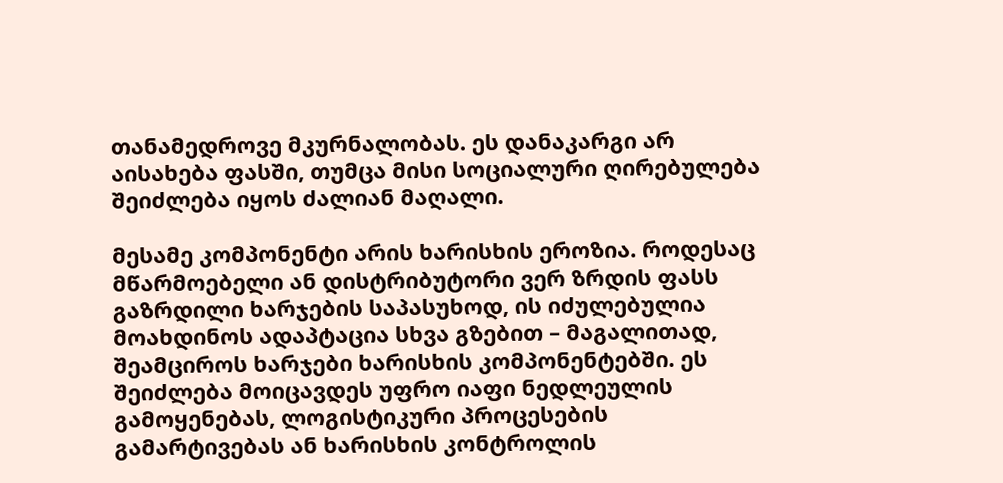თანამედროვე მკურნალობას. ეს დანაკარგი არ აისახება ფასში, თუმცა მისი სოციალური ღირებულება შეიძლება იყოს ძალიან მაღალი.

მესამე კომპონენტი არის ხარისხის ეროზია. როდესაც მწარმოებელი ან დისტრიბუტორი ვერ ზრდის ფასს გაზრდილი ხარჯების საპასუხოდ, ის იძულებულია მოახდინოს ადაპტაცია სხვა გზებით – მაგალითად, შეამციროს ხარჯები ხარისხის კომპონენტებში. ეს შეიძლება მოიცავდეს უფრო იაფი ნედლეულის გამოყენებას, ლოგისტიკური პროცესების გამარტივებას ან ხარისხის კონტროლის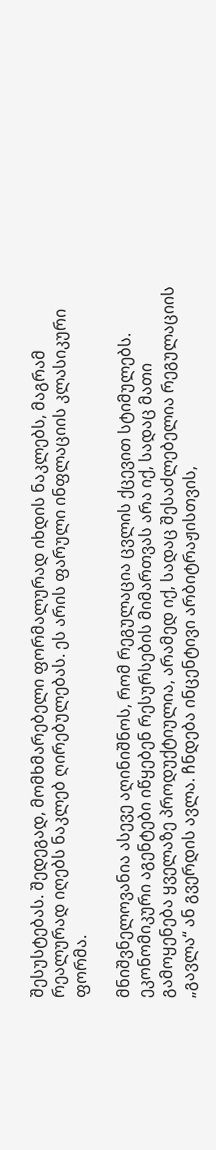შესუსტებას. შედეგად, მომხმარებელი ფორმალურად იხდის ნაკლებს, მაგრამ რეალურად იღებს ნაკლებ ღირებულებას. ეს არის ფარული ინფლაციის კლასიკური ფორმა.

მნიშვნელოვანია ასევე აღინიშნოს, რომ რეგულაცია ცვლის ქცევით სტიმულებს. ეკონომიკური აგენტები იწყებენ რესურსების მიმართვას არა იქ, სადაც მათი გამოყენება ყველაზე პროდუქტიულია, არამედ იქ, სადაც შესაძლებელია რეგულაციის „გავლა“ ან გვერდის ავლა. ჩნდება ინცენტივი არბიტრაჟისთვის,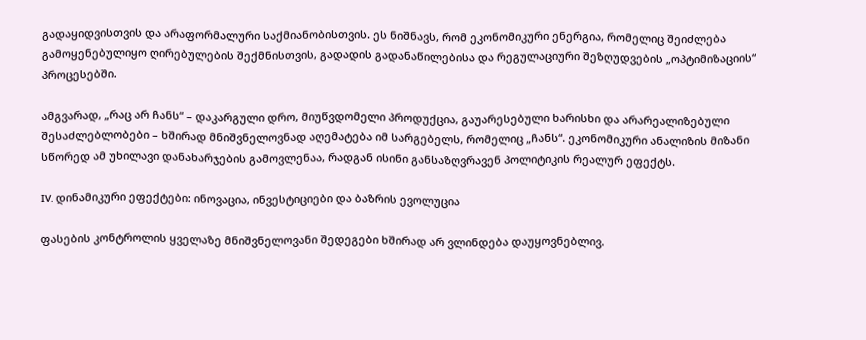გადაყიდვისთვის და არაფორმალური საქმიანობისთვის. ეს ნიშნავს, რომ ეკონომიკური ენერგია, რომელიც შეიძლება გამოყენებულიყო ღირებულების შექმნისთვის, გადადის გადანაწილებისა და რეგულაციური შეზღუდვების „ოპტიმიზაციის“ პროცესებში.

ამგვარად, „რაც არ ჩანს“ – დაკარგული დრო, მიუწვდომელი პროდუქცია, გაუარესებული ხარისხი და არარეალიზებული შესაძლებლობები – ხშირად მნიშვნელოვნად აღემატება იმ სარგებელს, რომელიც „ჩანს“. ეკონომიკური ანალიზის მიზანი სწორედ ამ უხილავი დანახარჯების გამოვლენაა, რადგან ისინი განსაზღვრავენ პოლიტიკის რეალურ ეფექტს.

IV. დინამიკური ეფექტები: ინოვაცია, ინვესტიციები და ბაზრის ევოლუცია

ფასების კონტროლის ყველაზე მნიშვნელოვანი შედეგები ხშირად არ ვლინდება დაუყოვნებლივ.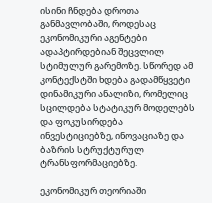ისინი ჩნდება დროთა განმავლობაში, როდესაც ეკონომიკური აგენტები ადაპტირდებიან შეცვლილ სტიმულურ გარემოზე. სწორედ ამ კონტექსტში ხდება გადამწყვეტი დინამიკური ანალიზი, რომელიც სცილდება სტატიკურ მოდელებს და ფოკუსირდება ინვესტიციებზე, ინოვაციაზე და ბაზრის სტრუქტურულ ტრანსფორმაციებზე.

ეკონომიკურ თეორიაში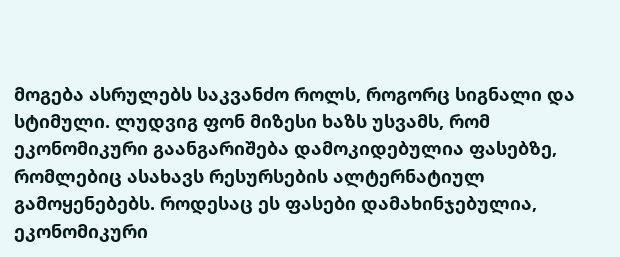მოგება ასრულებს საკვანძო როლს, როგორც სიგნალი და სტიმული. ლუდვიგ ფონ მიზესი ხაზს უსვამს, რომ ეკონომიკური გაანგარიშება დამოკიდებულია ფასებზე, რომლებიც ასახავს რესურსების ალტერნატიულ გამოყენებებს. როდესაც ეს ფასები დამახინჯებულია, ეკონომიკური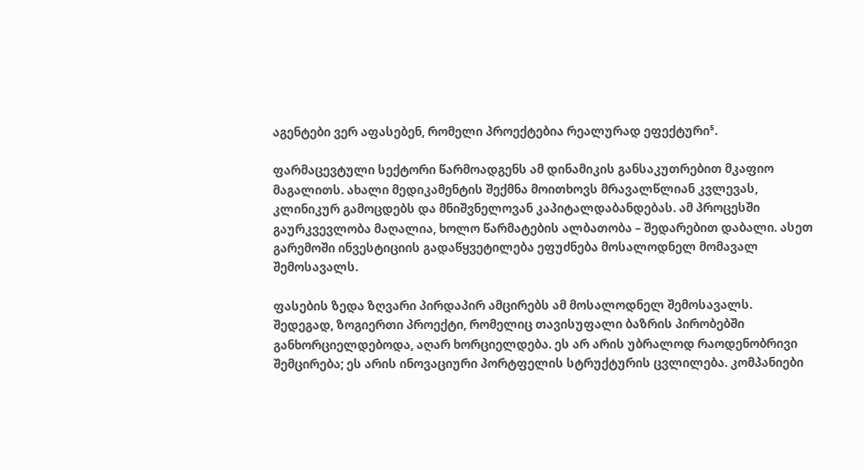აგენტები ვერ აფასებენ, რომელი პროექტებია რეალურად ეფექტური⁵.

ფარმაცევტული სექტორი წარმოადგენს ამ დინამიკის განსაკუთრებით მკაფიო მაგალითს. ახალი მედიკამენტის შექმნა მოითხოვს მრავალწლიან კვლევას, კლინიკურ გამოცდებს და მნიშვნელოვან კაპიტალდაბანდებას. ამ პროცესში გაურკვევლობა მაღალია, ხოლო წარმატების ალბათობა – შედარებით დაბალი. ასეთ გარემოში ინვესტიციის გადაწყვეტილება ეფუძნება მოსალოდნელ მომავალ შემოსავალს.

ფასების ზედა ზღვარი პირდაპირ ამცირებს ამ მოსალოდნელ შემოსავალს. შედეგად, ზოგიერთი პროექტი, რომელიც თავისუფალი ბაზრის პირობებში განხორციელდებოდა, აღარ ხორციელდება. ეს არ არის უბრალოდ რაოდენობრივი შემცირება; ეს არის ინოვაციური პორტფელის სტრუქტურის ცვლილება. კომპანიები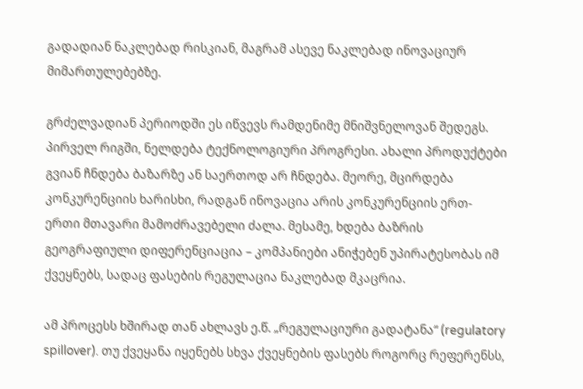გადადიან ნაკლებად რისკიან, მაგრამ ასევე ნაკლებად ინოვაციურ მიმართულებებზე.

გრძელვადიან პერიოდში ეს იწვევს რამდენიმე მნიშვნელოვან შედეგს. პირველ რიგში, ნელდება ტექნოლოგიური პროგრესი. ახალი პროდუქტები გვიან ჩნდება ბაზარზე ან საერთოდ არ ჩნდება. მეორე, მცირდება კონკურენციის ხარისხი, რადგან ინოვაცია არის კონკურენციის ერთ-ერთი მთავარი მამოძრავებელი ძალა. მესამე, ხდება ბაზრის გეოგრაფიული დიფერენციაცია – კომპანიები ანიჭებენ უპირატესობას იმ ქვეყნებს, სადაც ფასების რეგულაცია ნაკლებად მკაცრია.

ამ პროცესს ხშირად თან ახლავს ე.წ. „რეგულაციური გადატანა“ (regulatory spillover). თუ ქვეყანა იყენებს სხვა ქვეყნების ფასებს როგორც რეფერენსს,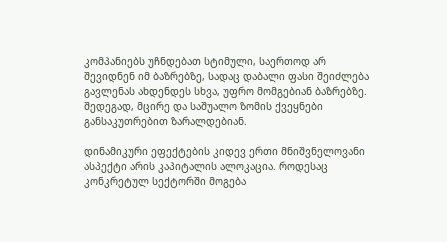კომპანიებს უჩნდებათ სტიმული, საერთოდ არ შევიდნენ იმ ბაზრებზე, სადაც დაბალი ფასი შეიძლება გავლენას ახდენდეს სხვა, უფრო მომგებიან ბაზრებზე. შედეგად, მცირე და საშუალო ზომის ქვეყნები განსაკუთრებით ზარალდებიან.

დინამიკური ეფექტების კიდევ ერთი მნიშვნელოვანი ასპექტი არის კაპიტალის ალოკაცია. როდესაც კონკრეტულ სექტორში მოგება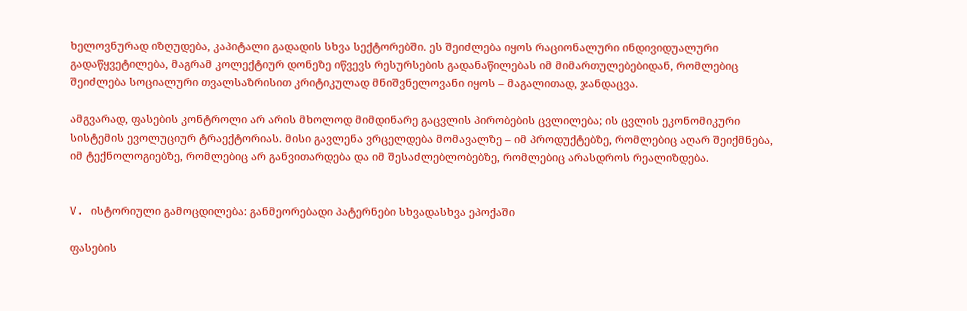ხელოვნურად იზღუდება, კაპიტალი გადადის სხვა სექტორებში. ეს შეიძლება იყოს რაციონალური ინდივიდუალური გადაწყვეტილება, მაგრამ კოლექტიურ დონეზე იწვევს რესურსების გადანაწილებას იმ მიმართულებებიდან, რომლებიც შეიძლება სოციალური თვალსაზრისით კრიტიკულად მნიშვნელოვანი იყოს – მაგალითად, ჯანდაცვა.

ამგვარად, ფასების კონტროლი არ არის მხოლოდ მიმდინარე გაცვლის პირობების ცვლილება; ის ცვლის ეკონომიკური სისტემის ევოლუციურ ტრაექტორიას. მისი გავლენა ვრცელდება მომავალზე – იმ პროდუქტებზე, რომლებიც აღარ შეიქმნება, იმ ტექნოლოგიებზე, რომლებიც არ განვითარდება და იმ შესაძლებლობებზე, რომლებიც არასდროს რეალიზდება.


V. ისტორიული გამოცდილება: განმეორებადი პატერნები სხვადასხვა ეპოქაში

ფასების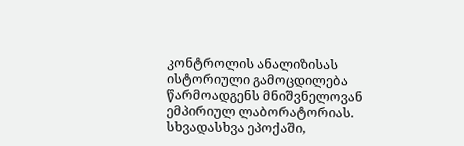კონტროლის ანალიზისას ისტორიული გამოცდილება წარმოადგენს მნიშვნელოვან ემპირიულ ლაბორატორიას. სხვადასხვა ეპოქაში,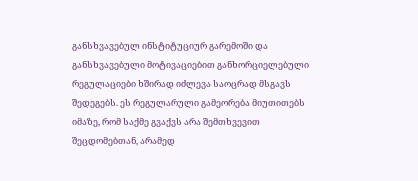განსხვავებულ ინსტიტუციურ გარემოში და განსხვავებული მოტივაციებით განხორციელებული რეგულაციები ხშირად იძლევა საოცრად მსგავს შედეგებს. ეს რეგულარული გამეორება მიუთითებს იმაზე, რომ საქმე გვაქვს არა შემთხვევით შეცდომებთან, არამედ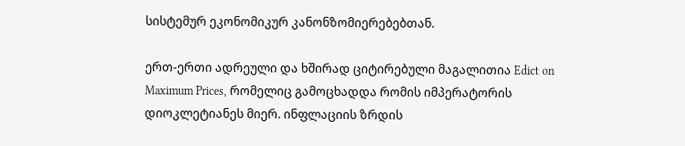სისტემურ ეკონომიკურ კანონზომიერებებთან.

ერთ-ერთი ადრეული და ხშირად ციტირებული მაგალითია Edict on Maximum Prices, რომელიც გამოცხადდა რომის იმპერატორის დიოკლეტიანეს მიერ. ინფლაციის ზრდის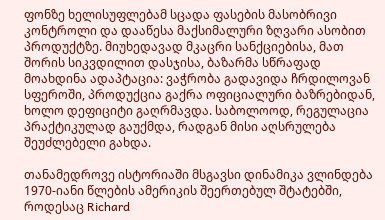ფონზე ხელისუფლებამ სცადა ფასების მასობრივი კონტროლი და დააწესა მაქსიმალური ზღვარი ასობით პროდუქტზე. მიუხედავად მკაცრი სანქციებისა, მათ შორის სიკვდილით დასჯისა, ბაზარმა სწრაფად მოახდინა ადაპტაცია: ვაჭრობა გადავიდა ჩრდილოვან სფეროში, პროდუქცია გაქრა ოფიციალური ბაზრებიდან, ხოლო დეფიციტი გაღრმავდა. საბოლოოდ, რეგულაცია პრაქტიკულად გაუქმდა, რადგან მისი აღსრულება შეუძლებელი გახდა.

თანამედროვე ისტორიაში მსგავსი დინამიკა ვლინდება 1970-იანი წლების ამერიკის შეერთებულ შტატებში, როდესაც Richard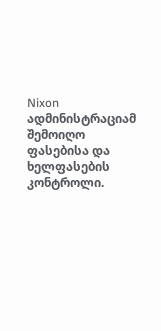Nixon ადმინისტრაციამ შემოიღო ფასებისა და ხელფასების კონტროლი.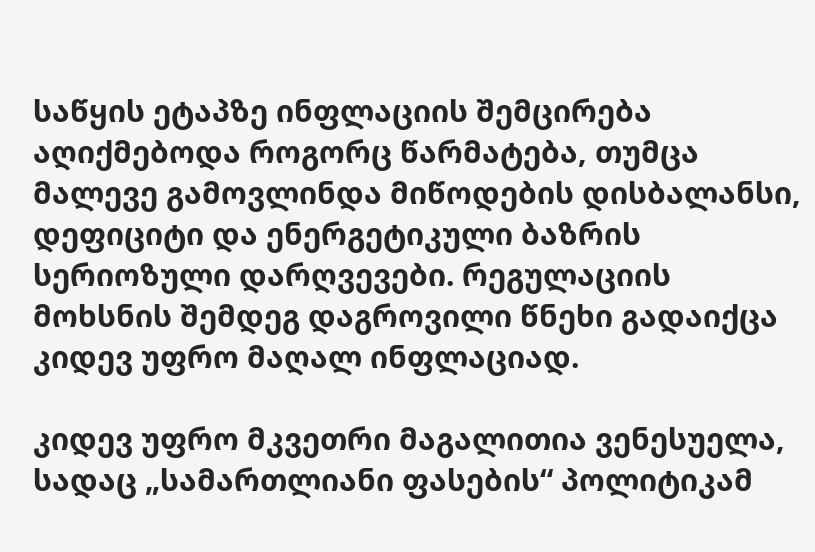საწყის ეტაპზე ინფლაციის შემცირება აღიქმებოდა როგორც წარმატება, თუმცა მალევე გამოვლინდა მიწოდების დისბალანსი, დეფიციტი და ენერგეტიკული ბაზრის სერიოზული დარღვევები. რეგულაციის მოხსნის შემდეგ დაგროვილი წნეხი გადაიქცა კიდევ უფრო მაღალ ინფლაციად.

კიდევ უფრო მკვეთრი მაგალითია ვენესუელა, სადაც „სამართლიანი ფასების“ პოლიტიკამ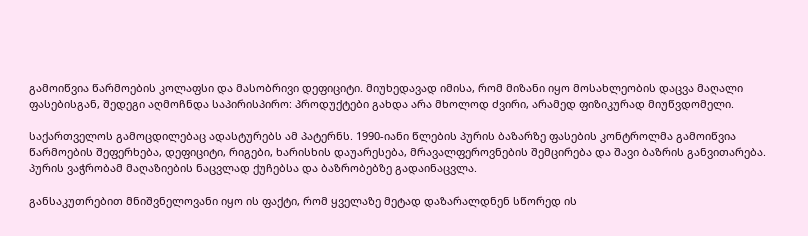გამოიწვია წარმოების კოლაფსი და მასობრივი დეფიციტი. მიუხედავად იმისა, რომ მიზანი იყო მოსახლეობის დაცვა მაღალი ფასებისგან, შედეგი აღმოჩნდა საპირისპირო: პროდუქტები გახდა არა მხოლოდ ძვირი, არამედ ფიზიკურად მიუწვდომელი.

საქართველოს გამოცდილებაც ადასტურებს ამ პატერნს. 1990-იანი წლების პურის ბაზარზე ფასების კონტროლმა გამოიწვია წარმოების შეფერხება, დეფიციტი, რიგები, ხარისხის დაუარესება, მრავალფეროვნების შემცირება და შავი ბაზრის განვითარება. პურის ვაჭრობამ მაღაზიების ნაცვლად ქუჩებსა და ბაზრობებზე გადაინაცვლა.

განსაკუთრებით მნიშვნელოვანი იყო ის ფაქტი, რომ ყველაზე მეტად დაზარალდნენ სწორედ ის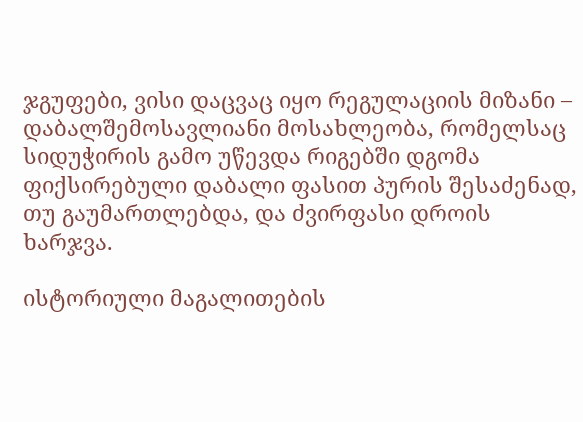ჯგუფები, ვისი დაცვაც იყო რეგულაციის მიზანი – დაბალშემოსავლიანი მოსახლეობა, რომელსაც სიდუჭირის გამო უწევდა რიგებში დგომა ფიქსირებული დაბალი ფასით პურის შესაძენად, თუ გაუმართლებდა, და ძვირფასი დროის ხარჯვა.

ისტორიული მაგალითების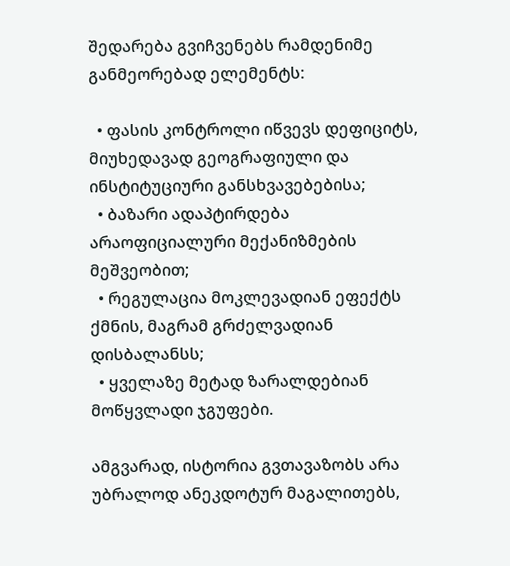შედარება გვიჩვენებს რამდენიმე განმეორებად ელემენტს:

  • ფასის კონტროლი იწვევს დეფიციტს, მიუხედავად გეოგრაფიული და ინსტიტუციური განსხვავებებისა;
  • ბაზარი ადაპტირდება არაოფიციალური მექანიზმების მეშვეობით;
  • რეგულაცია მოკლევადიან ეფექტს ქმნის, მაგრამ გრძელვადიან დისბალანსს;
  • ყველაზე მეტად ზარალდებიან მოწყვლადი ჯგუფები.

ამგვარად, ისტორია გვთავაზობს არა უბრალოდ ანეკდოტურ მაგალითებს,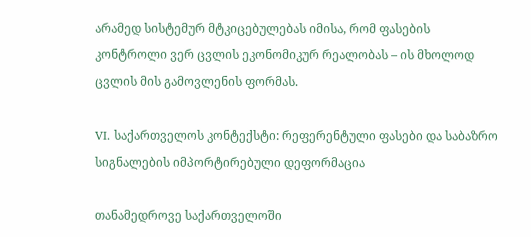არამედ სისტემურ მტკიცებულებას იმისა, რომ ფასების კონტროლი ვერ ცვლის ეკონომიკურ რეალობას – ის მხოლოდ ცვლის მის გამოვლენის ფორმას.

VI. საქართველოს კონტექსტი: რეფერენტული ფასები და საბაზრო სიგნალების იმპორტირებული დეფორმაცია

თანამედროვე საქართველოში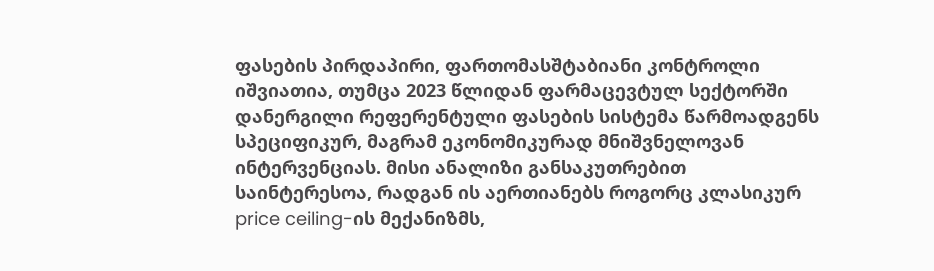ფასების პირდაპირი, ფართომასშტაბიანი კონტროლი იშვიათია, თუმცა 2023 წლიდან ფარმაცევტულ სექტორში დანერგილი რეფერენტული ფასების სისტემა წარმოადგენს სპეციფიკურ, მაგრამ ეკონომიკურად მნიშვნელოვან ინტერვენციას. მისი ანალიზი განსაკუთრებით საინტერესოა, რადგან ის აერთიანებს როგორც კლასიკურ price ceiling-ის მექანიზმს,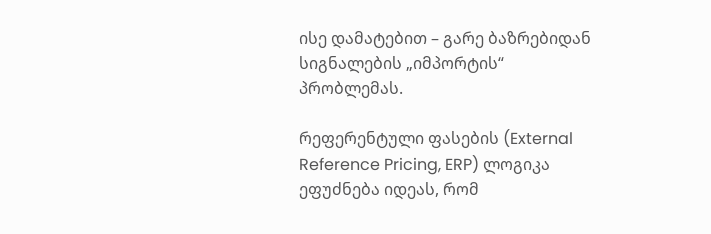ისე დამატებით – გარე ბაზრებიდან სიგნალების „იმპორტის“ პრობლემას.

რეფერენტული ფასების (External Reference Pricing, ERP) ლოგიკა ეფუძნება იდეას, რომ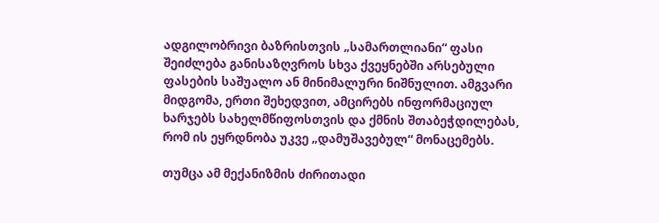ადგილობრივი ბაზრისთვის „სამართლიანი“ ფასი შეიძლება განისაზღვროს სხვა ქვეყნებში არსებული ფასების საშუალო ან მინიმალური ნიშნულით. ამგვარი მიდგომა, ერთი შეხედვით, ამცირებს ინფორმაციულ ხარჯებს სახელმწიფოსთვის და ქმნის შთაბეჭდილებას, რომ ის ეყრდნობა უკვე „დამუშავებულ“ მონაცემებს.

თუმცა ამ მექანიზმის ძირითადი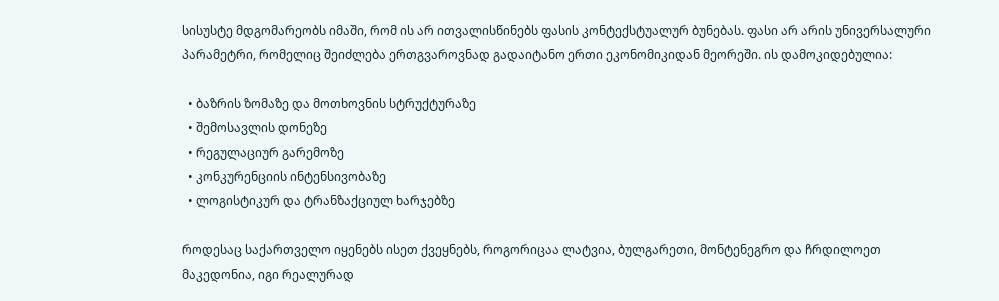სისუსტე მდგომარეობს იმაში, რომ ის არ ითვალისწინებს ფასის კონტექსტუალურ ბუნებას. ფასი არ არის უნივერსალური პარამეტრი, რომელიც შეიძლება ერთგვაროვნად გადაიტანო ერთი ეკონომიკიდან მეორეში. ის დამოკიდებულია:

  • ბაზრის ზომაზე და მოთხოვნის სტრუქტურაზე
  • შემოსავლის დონეზე
  • რეგულაციურ გარემოზე
  • კონკურენციის ინტენსივობაზე
  • ლოგისტიკურ და ტრანზაქციულ ხარჯებზე

როდესაც საქართველო იყენებს ისეთ ქვეყნებს, როგორიცაა ლატვია, ბულგარეთი, მონტენეგრო და ჩრდილოეთ მაკედონია, იგი რეალურად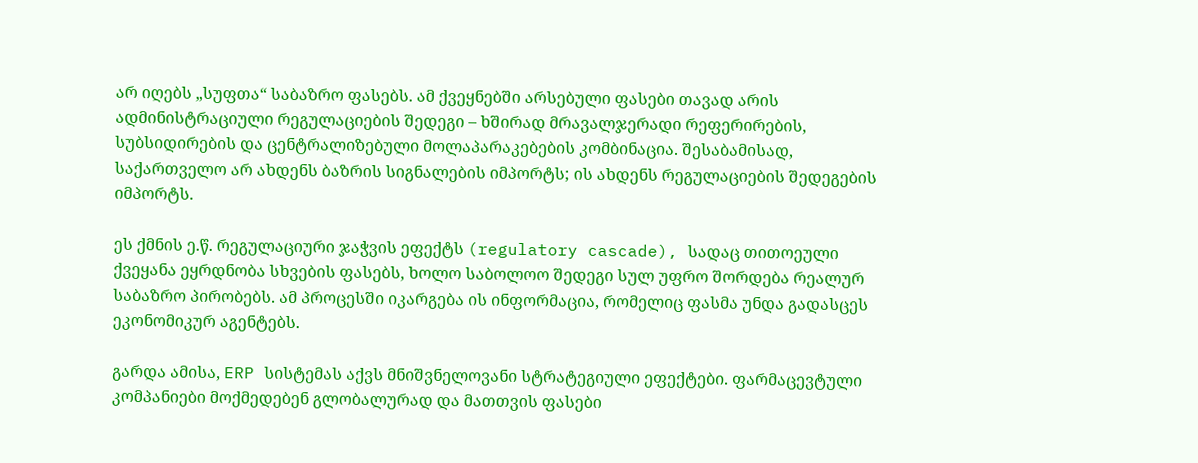არ იღებს „სუფთა“ საბაზრო ფასებს. ამ ქვეყნებში არსებული ფასები თავად არის ადმინისტრაციული რეგულაციების შედეგი – ხშირად მრავალჯერადი რეფერირების, სუბსიდირების და ცენტრალიზებული მოლაპარაკებების კომბინაცია. შესაბამისად, საქართველო არ ახდენს ბაზრის სიგნალების იმპორტს; ის ახდენს რეგულაციების შედეგების იმპორტს.

ეს ქმნის ე.წ. რეგულაციური ჯაჭვის ეფექტს (regulatory cascade), სადაც თითოეული ქვეყანა ეყრდნობა სხვების ფასებს, ხოლო საბოლოო შედეგი სულ უფრო შორდება რეალურ საბაზრო პირობებს. ამ პროცესში იკარგება ის ინფორმაცია, რომელიც ფასმა უნდა გადასცეს ეკონომიკურ აგენტებს.

გარდა ამისა, ERP სისტემას აქვს მნიშვნელოვანი სტრატეგიული ეფექტები. ფარმაცევტული კომპანიები მოქმედებენ გლობალურად და მათთვის ფასები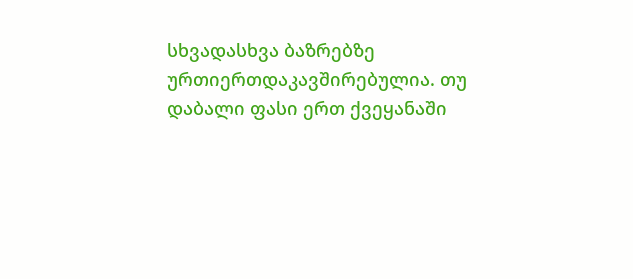სხვადასხვა ბაზრებზე ურთიერთდაკავშირებულია. თუ დაბალი ფასი ერთ ქვეყანაში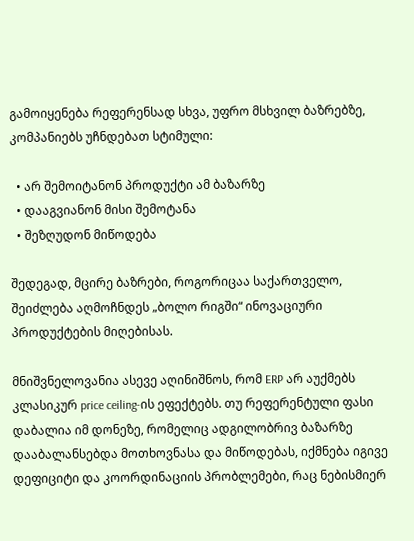გამოიყენება რეფერენსად სხვა, უფრო მსხვილ ბაზრებზე, კომპანიებს უჩნდებათ სტიმული:

  • არ შემოიტანონ პროდუქტი ამ ბაზარზე
  • დააგვიანონ მისი შემოტანა
  • შეზღუდონ მიწოდება

შედეგად, მცირე ბაზრები, როგორიცაა საქართველო, შეიძლება აღმოჩნდეს „ბოლო რიგში“ ინოვაციური პროდუქტების მიღებისას.

მნიშვნელოვანია ასევე აღინიშნოს, რომ ERP არ აუქმებს კლასიკურ price ceiling-ის ეფექტებს. თუ რეფერენტული ფასი დაბალია იმ დონეზე, რომელიც ადგილობრივ ბაზარზე დააბალანსებდა მოთხოვნასა და მიწოდებას, იქმნება იგივე დეფიციტი და კოორდინაციის პრობლემები, რაც ნებისმიერ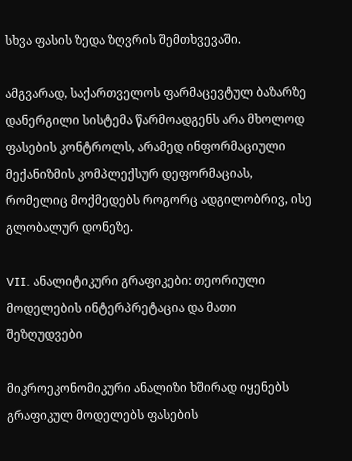სხვა ფასის ზედა ზღვრის შემთხვევაში.

ამგვარად, საქართველოს ფარმაცევტულ ბაზარზე დანერგილი სისტემა წარმოადგენს არა მხოლოდ ფასების კონტროლს, არამედ ინფორმაციული მექანიზმის კომპლექსურ დეფორმაციას, რომელიც მოქმედებს როგორც ადგილობრივ, ისე გლობალურ დონეზე.

VII. ანალიტიკური გრაფიკები: თეორიული მოდელების ინტერპრეტაცია და მათი შეზღუდვები

მიკროეკონომიკური ანალიზი ხშირად იყენებს გრაფიკულ მოდელებს ფასების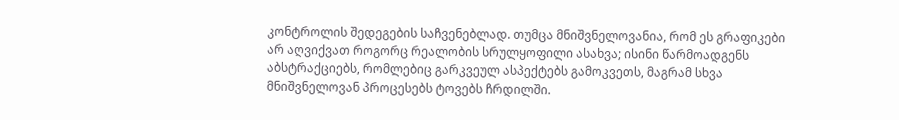კონტროლის შედეგების საჩვენებლად. თუმცა მნიშვნელოვანია, რომ ეს გრაფიკები არ აღვიქვათ როგორც რეალობის სრულყოფილი ასახვა; ისინი წარმოადგენს აბსტრაქციებს, რომლებიც გარკვეულ ასპექტებს გამოკვეთს, მაგრამ სხვა მნიშვნელოვან პროცესებს ტოვებს ჩრდილში.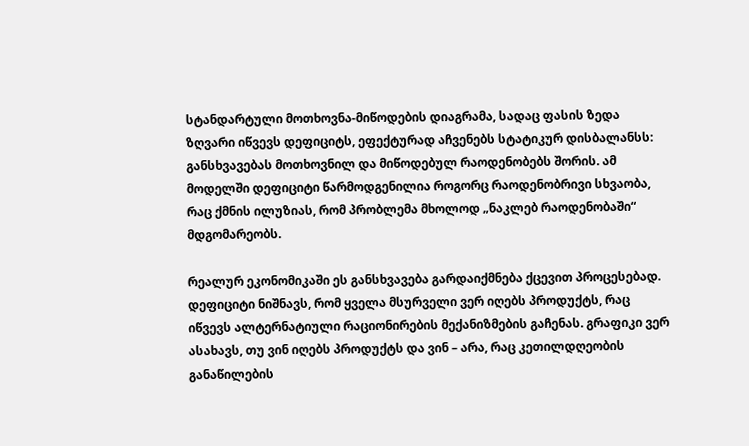სტანდარტული მოთხოვნა-მიწოდების დიაგრამა, სადაც ფასის ზედა ზღვარი იწვევს დეფიციტს, ეფექტურად აჩვენებს სტატიკურ დისბალანსს: განსხვავებას მოთხოვნილ და მიწოდებულ რაოდენობებს შორის. ამ მოდელში დეფიციტი წარმოდგენილია როგორც რაოდენობრივი სხვაობა, რაც ქმნის ილუზიას, რომ პრობლემა მხოლოდ „ნაკლებ რაოდენობაში“ მდგომარეობს.

რეალურ ეკონომიკაში ეს განსხვავება გარდაიქმნება ქცევით პროცესებად. დეფიციტი ნიშნავს, რომ ყველა მსურველი ვერ იღებს პროდუქტს, რაც იწვევს ალტერნატიული რაციონირების მექანიზმების გაჩენას. გრაფიკი ვერ ასახავს, თუ ვინ იღებს პროდუქტს და ვინ – არა, რაც კეთილდღეობის განაწილების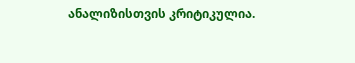ანალიზისთვის კრიტიკულია.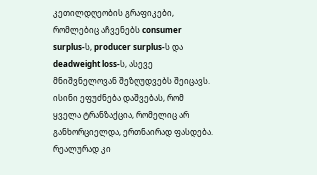კეთილდღეობის გრაფიკები, რომლებიც აჩვენებს consumer surplus-ს, producer surplus-ს და deadweight loss-ს, ასევე მნიშვნელოვან შეზღუდვებს შეიცავს. ისინი ეფუძნება დაშვებას, რომ ყველა ტრანზაქცია, რომელიც არ განხორციელდა, ერთნაირად ფასდება. რეალურად კი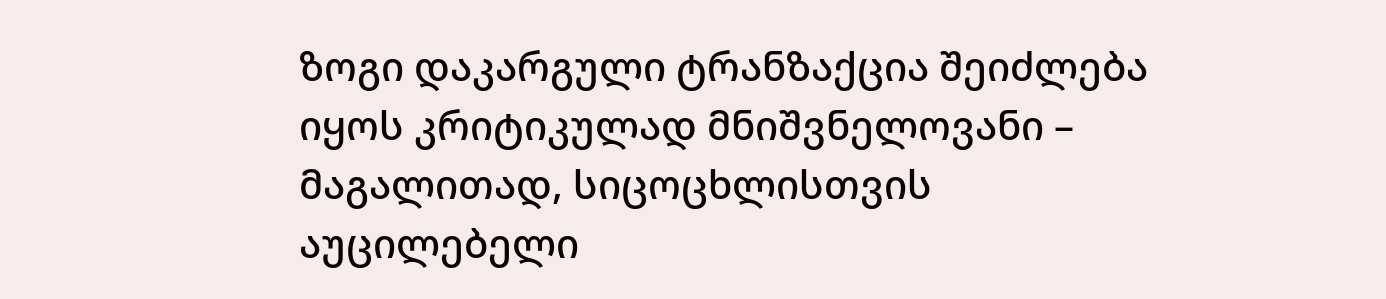ზოგი დაკარგული ტრანზაქცია შეიძლება იყოს კრიტიკულად მნიშვნელოვანი – მაგალითად, სიცოცხლისთვის აუცილებელი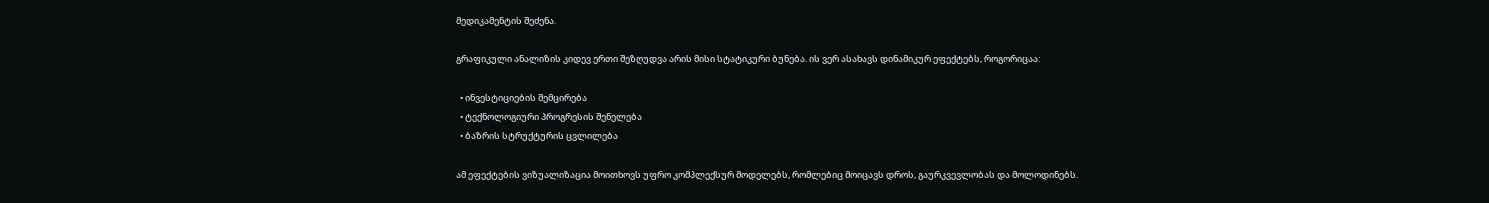მედიკამენტის შეძენა.

გრაფიკული ანალიზის კიდევ ერთი შეზღუდვა არის მისი სტატიკური ბუნება. ის ვერ ასახავს დინამიკურ ეფექტებს, როგორიცაა:

  • ინვესტიციების შემცირება
  • ტექნოლოგიური პროგრესის შენელება
  • ბაზრის სტრუქტურის ცვლილება

ამ ეფექტების ვიზუალიზაცია მოითხოვს უფრო კომპლექსურ მოდელებს, რომლებიც მოიცავს დროს, გაურკვევლობას და მოლოდინებს.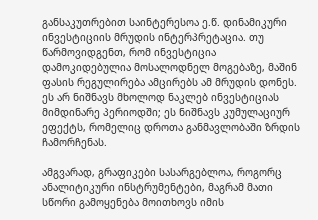განსაკუთრებით საინტერესოა ე.წ. დინამიკური ინვესტიციის მრუდის ინტერპრეტაცია. თუ წარმოვიდგენთ, რომ ინვესტიცია დამოკიდებულია მოსალოდნელ მოგებაზე, მაშინ ფასის რეგულირება ამცირებს ამ მრუდის დონეს. ეს არ ნიშნავს მხოლოდ ნაკლებ ინვესტიციას მიმდინარე პერიოდში; ეს ნიშნავს კუმულაციურ ეფექტს, რომელიც დროთა განმავლობაში ზრდის ჩამორჩენას.

ამგვარად, გრაფიკები სასარგებლოა, როგორც ანალიტიკური ინსტრუმენტები, მაგრამ მათი სწორი გამოყენება მოითხოვს იმის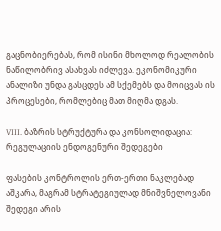გაცნობიერებას, რომ ისინი მხოლოდ რეალობის ნაწილობრივ ასახვას იძლევა. ეკონომიკური ანალიზი უნდა გასცდეს ამ სქემებს და მოიცვას ის პროცესები, რომლებიც მათ მიღმა დგას.

VIII. ბაზრის სტრუქტურა და კონსოლიდაცია: რეგულაციის ენდოგენური შედეგები

ფასების კონტროლის ერთ-ერთი ნაკლებად აშკარა, მაგრამ სტრატეგიულად მნიშვნელოვანი შედეგი არის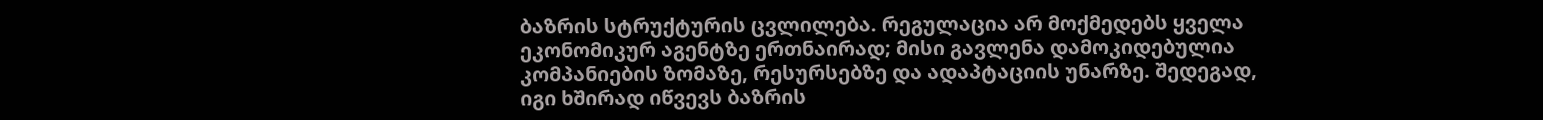ბაზრის სტრუქტურის ცვლილება. რეგულაცია არ მოქმედებს ყველა ეკონომიკურ აგენტზე ერთნაირად; მისი გავლენა დამოკიდებულია კომპანიების ზომაზე, რესურსებზე და ადაპტაციის უნარზე. შედეგად, იგი ხშირად იწვევს ბაზრის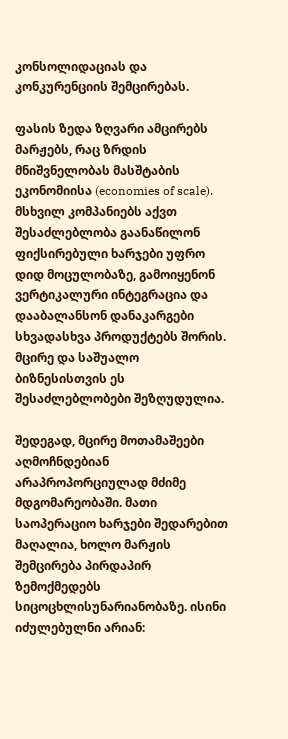კონსოლიდაციას და კონკურენციის შემცირებას.

ფასის ზედა ზღვარი ამცირებს მარჟებს, რაც ზრდის მნიშვნელობას მასშტაბის ეკონომიისა (economies of scale). მსხვილ კომპანიებს აქვთ შესაძლებლობა გაანაწილონ ფიქსირებული ხარჯები უფრო დიდ მოცულობაზე, გამოიყენონ ვერტიკალური ინტეგრაცია და დააბალანსონ დანაკარგები სხვადასხვა პროდუქტებს შორის. მცირე და საშუალო ბიზნესისთვის ეს შესაძლებლობები შეზღუდულია.

შედეგად, მცირე მოთამაშეები აღმოჩნდებიან არაპროპორციულად მძიმე მდგომარეობაში. მათი საოპერაციო ხარჯები შედარებით მაღალია, ხოლო მარჟის შემცირება პირდაპირ ზემოქმედებს სიცოცხლისუნარიანობაზე. ისინი იძულებულნი არიან: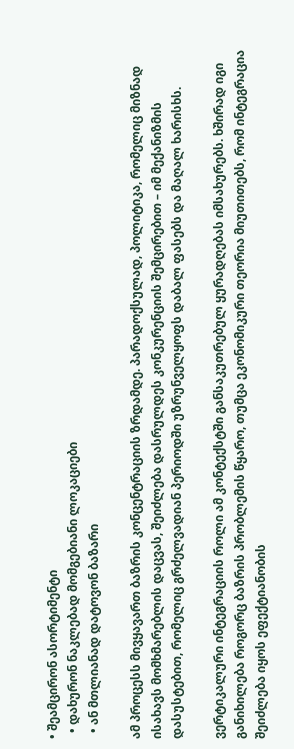• შეამცირონ ასორტიმენტი
  • დახურონ ნაკლებად მომგებიანი ლოკაციები
  • ან მთლიანად დატოვონ ბაზარი

ამ პროცესს მივყავართ ბაზრის კონცენტრაციის ზრდამდე. პარადოქსულად, პოლიტიკა, რომელიც მიზნად ისახავს მომხმარებლის დაცვას, შეიძლება დასრულდეს კონკურენციის შემცირებით – იმ მექანიზმის დასუსტებით, რომელიც გრძელვადიან პერიოდში უზრუნველყოფს დაბალ ფასებს და მაღალ ხარისხს.

ვერტიკალური ინტეგრაციის როლი ამ კონტექსტში განსაკუთრებულ ყურადღებას იმსახურებს. ხშირად იგი განიხილება როგორც ბაზრის პრობლემის წყარო, თუმცა ეკონომიკური თეორია მიუთითებს, რომ ინტეგრაცია შეიძლება იყოს ეფექტიანობის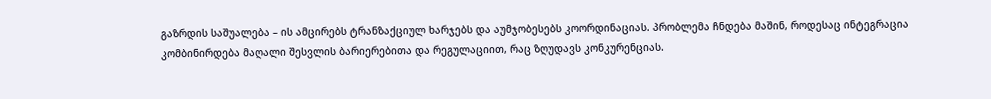გაზრდის საშუალება – ის ამცირებს ტრანზაქციულ ხარჯებს და აუმჯობესებს კოორდინაციას. პრობლემა ჩნდება მაშინ, როდესაც ინტეგრაცია კომბინირდება მაღალი შესვლის ბარიერებითა და რეგულაციით, რაც ზღუდავს კონკურენციას.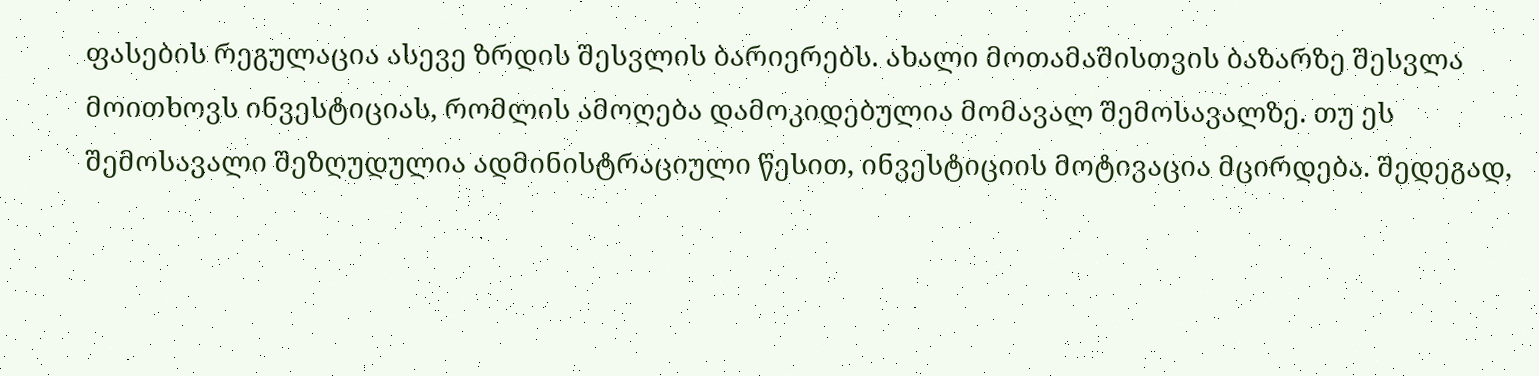ფასების რეგულაცია ასევე ზრდის შესვლის ბარიერებს. ახალი მოთამაშისთვის ბაზარზე შესვლა მოითხოვს ინვესტიციას, რომლის ამოღება დამოკიდებულია მომავალ შემოსავალზე. თუ ეს შემოსავალი შეზღუდულია ადმინისტრაციული წესით, ინვესტიციის მოტივაცია მცირდება. შედეგად,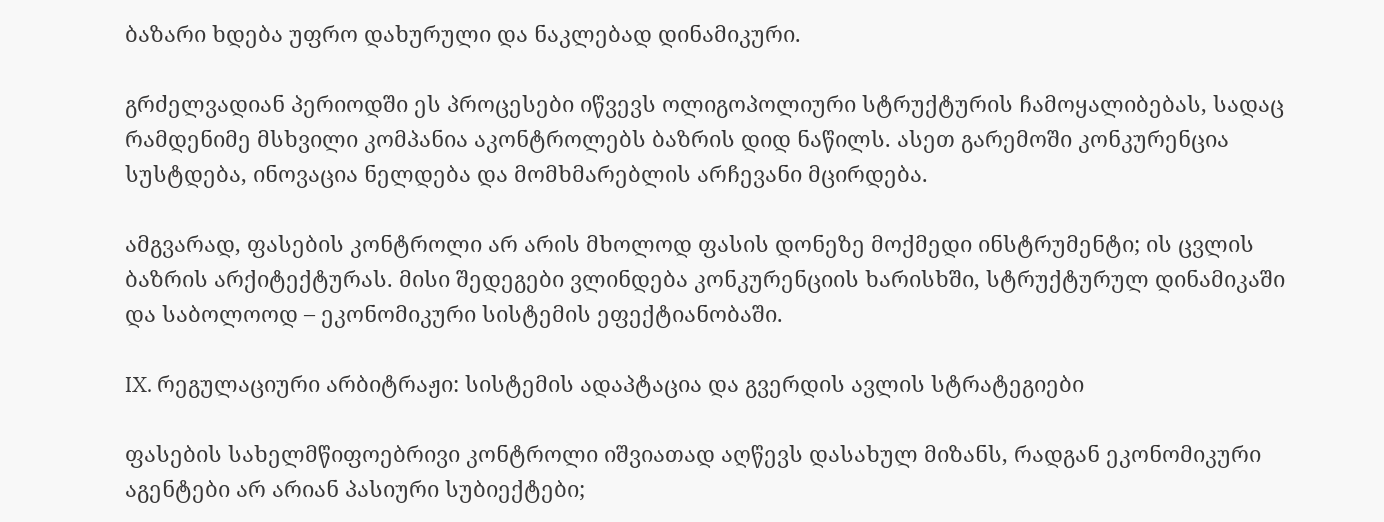ბაზარი ხდება უფრო დახურული და ნაკლებად დინამიკური.

გრძელვადიან პერიოდში ეს პროცესები იწვევს ოლიგოპოლიური სტრუქტურის ჩამოყალიბებას, სადაც რამდენიმე მსხვილი კომპანია აკონტროლებს ბაზრის დიდ ნაწილს. ასეთ გარემოში კონკურენცია სუსტდება, ინოვაცია ნელდება და მომხმარებლის არჩევანი მცირდება.

ამგვარად, ფასების კონტროლი არ არის მხოლოდ ფასის დონეზე მოქმედი ინსტრუმენტი; ის ცვლის ბაზრის არქიტექტურას. მისი შედეგები ვლინდება კონკურენციის ხარისხში, სტრუქტურულ დინამიკაში და საბოლოოდ – ეკონომიკური სისტემის ეფექტიანობაში.

IX. რეგულაციური არბიტრაჟი: სისტემის ადაპტაცია და გვერდის ავლის სტრატეგიები

ფასების სახელმწიფოებრივი კონტროლი იშვიათად აღწევს დასახულ მიზანს, რადგან ეკონომიკური აგენტები არ არიან პასიური სუბიექტები;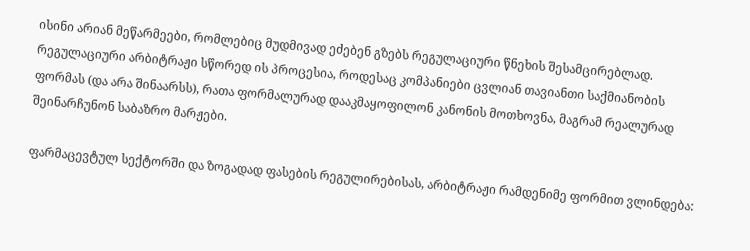ისინი არიან მეწარმეები, რომლებიც მუდმივად ეძებენ გზებს რეგულაციური წნეხის შესამცირებლად. რეგულაციური არბიტრაჟი სწორედ ის პროცესია, როდესაც კომპანიები ცვლიან თავიანთი საქმიანობის ფორმას (და არა შინაარსს), რათა ფორმალურად დააკმაყოფილონ კანონის მოთხოვნა, მაგრამ რეალურად შეინარჩუნონ საბაზრო მარჟები.

ფარმაცევტულ სექტორში და ზოგადად ფასების რეგულირებისას, არბიტრაჟი რამდენიმე ფორმით ვლინდება: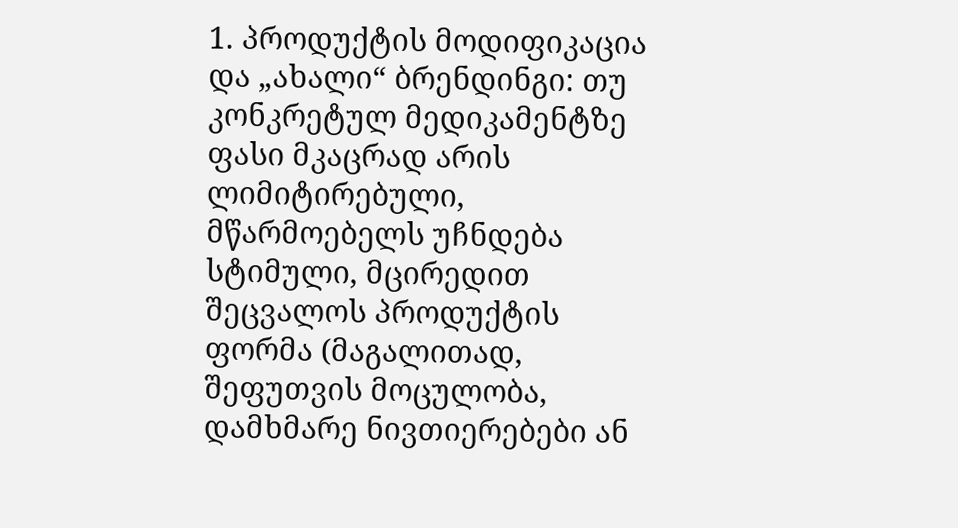1. პროდუქტის მოდიფიკაცია და „ახალი“ ბრენდინგი: თუ კონკრეტულ მედიკამენტზე ფასი მკაცრად არის ლიმიტირებული, მწარმოებელს უჩნდება სტიმული, მცირედით შეცვალოს პროდუქტის ფორმა (მაგალითად, შეფუთვის მოცულობა, დამხმარე ნივთიერებები ან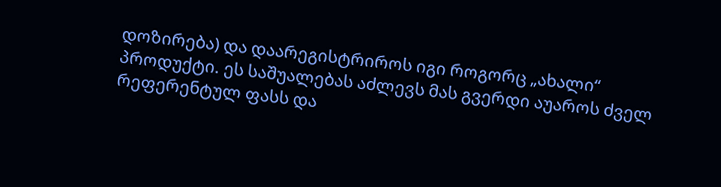დოზირება) და დაარეგისტრიროს იგი როგორც „ახალი“ პროდუქტი. ეს საშუალებას აძლევს მას გვერდი აუაროს ძველ რეფერენტულ ფასს და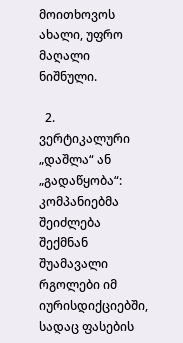მოითხოვოს ახალი, უფრო მაღალი ნიშნული.

  2. ვერტიკალური „დაშლა“ ან „გადაწყობა“: კომპანიებმა შეიძლება შექმნან შუამავალი რგოლები იმ იურისდიქციებში, სადაც ფასების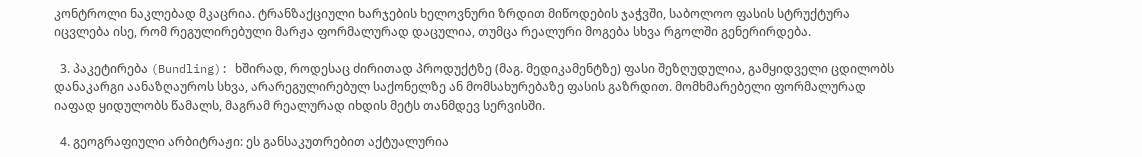კონტროლი ნაკლებად მკაცრია. ტრანზაქციული ხარჯების ხელოვნური ზრდით მიწოდების ჯაჭვში, საბოლოო ფასის სტრუქტურა იცვლება ისე, რომ რეგულირებული მარჟა ფორმალურად დაცულია, თუმცა რეალური მოგება სხვა რგოლში გენერირდება.

  3. პაკეტირება (Bundling): ხშირად, როდესაც ძირითად პროდუქტზე (მაგ. მედიკამენტზე) ფასი შეზღუდულია, გამყიდველი ცდილობს დანაკარგი აანაზღაუროს სხვა, არარეგულირებულ საქონელზე ან მომსახურებაზე ფასის გაზრდით. მომხმარებელი ფორმალურად იაფად ყიდულობს წამალს, მაგრამ რეალურად იხდის მეტს თანმდევ სერვისში.

  4. გეოგრაფიული არბიტრაჟი: ეს განსაკუთრებით აქტუალურია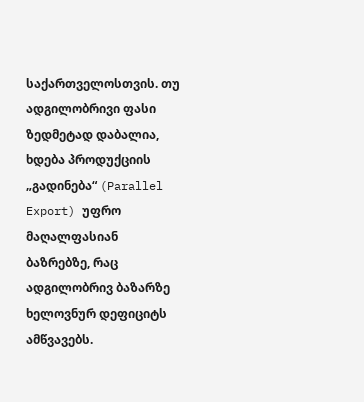საქართველოსთვის. თუ ადგილობრივი ფასი ზედმეტად დაბალია, ხდება პროდუქციის „გადინება“ (Parallel Export) უფრო მაღალფასიან ბაზრებზე, რაც ადგილობრივ ბაზარზე ხელოვნურ დეფიციტს ამწვავებს.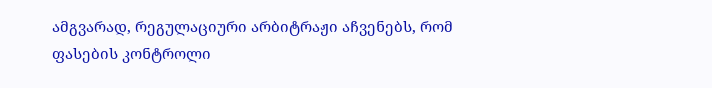ამგვარად, რეგულაციური არბიტრაჟი აჩვენებს, რომ ფასების კონტროლი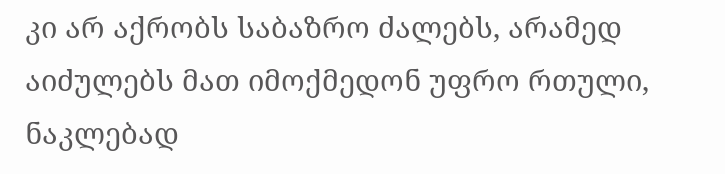კი არ აქრობს საბაზრო ძალებს, არამედ აიძულებს მათ იმოქმედონ უფრო რთული, ნაკლებად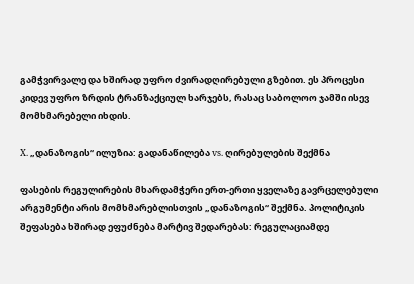გამჭვირვალე და ხშირად უფრო ძვირადღირებული გზებით. ეს პროცესი კიდევ უფრო ზრდის ტრანზაქციულ ხარჯებს, რასაც საბოლოო ჯამში ისევ მომხმარებელი იხდის.

X. „დანაზოგის“ ილუზია: გადანაწილება vs. ღირებულების შექმნა

ფასების რეგულირების მხარდამჭერი ერთ-ერთი ყველაზე გავრცელებული არგუმენტი არის მომხმარებლისთვის „დანაზოგის“ შექმნა. პოლიტიკის შეფასება ხშირად ეფუძნება მარტივ შედარებას: რეგულაციამდე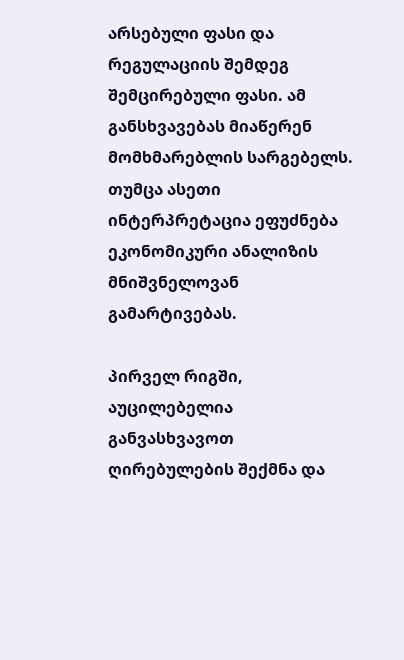არსებული ფასი და რეგულაციის შემდეგ შემცირებული ფასი. ამ განსხვავებას მიაწერენ მომხმარებლის სარგებელს. თუმცა ასეთი ინტერპრეტაცია ეფუძნება ეკონომიკური ანალიზის მნიშვნელოვან გამარტივებას.

პირველ რიგში, აუცილებელია განვასხვავოთ ღირებულების შექმნა და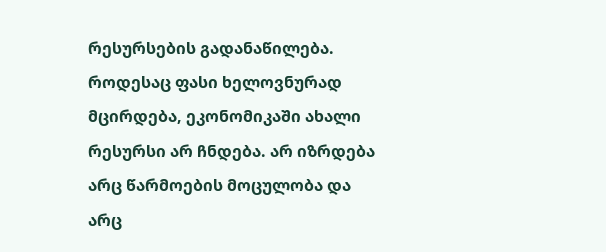რესურსების გადანაწილება. როდესაც ფასი ხელოვნურად მცირდება, ეკონომიკაში ახალი რესურსი არ ჩნდება. არ იზრდება არც წარმოების მოცულობა და არც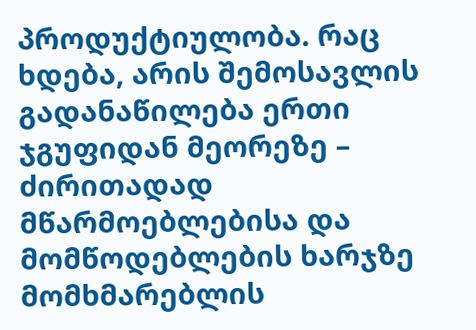პროდუქტიულობა. რაც ხდება, არის შემოსავლის გადანაწილება ერთი ჯგუფიდან მეორეზე – ძირითადად მწარმოებლებისა და მომწოდებლების ხარჯზე მომხმარებლის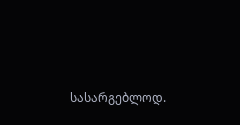სასარგებლოდ.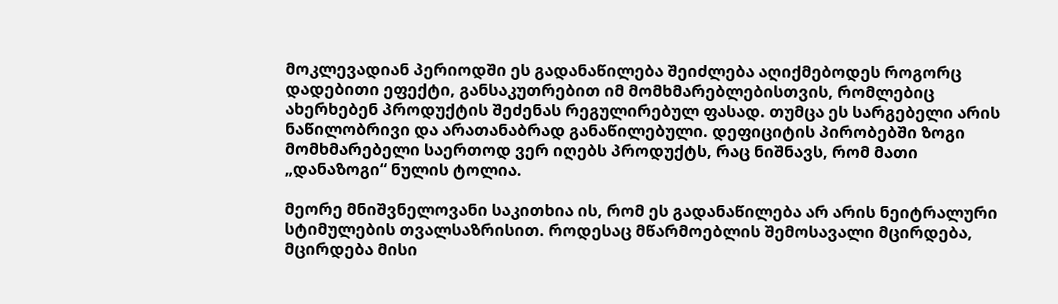მოკლევადიან პერიოდში ეს გადანაწილება შეიძლება აღიქმებოდეს როგორც დადებითი ეფექტი, განსაკუთრებით იმ მომხმარებლებისთვის, რომლებიც ახერხებენ პროდუქტის შეძენას რეგულირებულ ფასად. თუმცა ეს სარგებელი არის ნაწილობრივი და არათანაბრად განაწილებული. დეფიციტის პირობებში ზოგი მომხმარებელი საერთოდ ვერ იღებს პროდუქტს, რაც ნიშნავს, რომ მათი „დანაზოგი“ ნულის ტოლია.

მეორე მნიშვნელოვანი საკითხია ის, რომ ეს გადანაწილება არ არის ნეიტრალური სტიმულების თვალსაზრისით. როდესაც მწარმოებლის შემოსავალი მცირდება, მცირდება მისი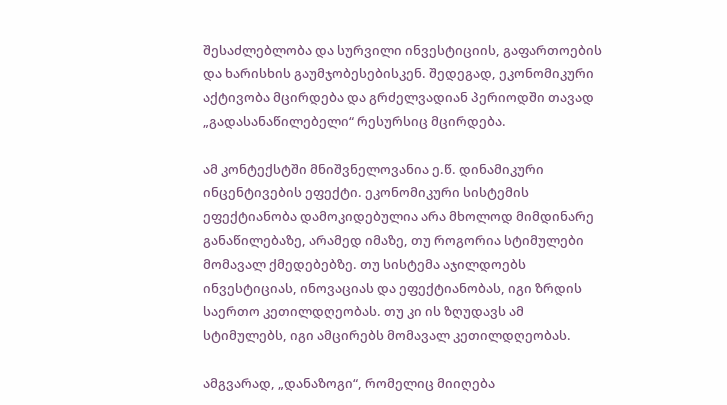შესაძლებლობა და სურვილი ინვესტიციის, გაფართოების და ხარისხის გაუმჯობესებისკენ. შედეგად, ეკონომიკური აქტივობა მცირდება და გრძელვადიან პერიოდში თავად „გადასანაწილებელი“ რესურსიც მცირდება.

ამ კონტექსტში მნიშვნელოვანია ე.წ. დინამიკური ინცენტივების ეფექტი. ეკონომიკური სისტემის ეფექტიანობა დამოკიდებულია არა მხოლოდ მიმდინარე განაწილებაზე, არამედ იმაზე, თუ როგორია სტიმულები მომავალ ქმედებებზე. თუ სისტემა აჯილდოებს ინვესტიციას, ინოვაციას და ეფექტიანობას, იგი ზრდის საერთო კეთილდღეობას. თუ კი ის ზღუდავს ამ სტიმულებს, იგი ამცირებს მომავალ კეთილდღეობას.

ამგვარად, „დანაზოგი“, რომელიც მიიღება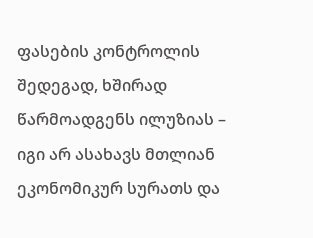ფასების კონტროლის შედეგად, ხშირად წარმოადგენს ილუზიას – იგი არ ასახავს მთლიან ეკონომიკურ სურათს და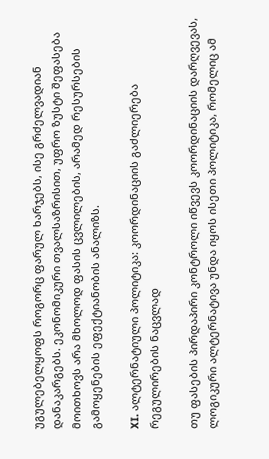უგულებელყოფს როგორც ფარულ ხარჯებს, ისე გრძელვადიან დანაკარგებს. ეკონომიკური თვალსაზრისით, უფრო ზუსტი შეფასება მოითხოვს არა მხოლოდ ფასის ცვლილების, არამედ რესურსების გამოყენების ეფექტიანობის ანალიზს.

XI. ალტერნატიული პოლიტიკა: კოორდინაციის გაძლიერება რეგულირების ნაცვლად

თუ ფასების პირდაპირი კონტროლი იწვევს კოორდინაციის დარღვევას, ლოგიკური ალტერნატივა უნდა იყოს ისეთი პოლიტიკა, რომელიც ამ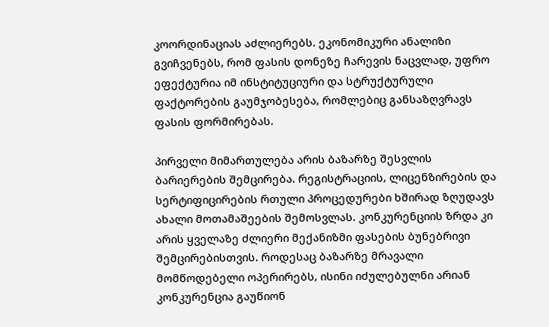კოორდინაციას აძლიერებს. ეკონომიკური ანალიზი გვიჩვენებს, რომ ფასის დონეზე ჩარევის ნაცვლად, უფრო ეფექტურია იმ ინსტიტუციური და სტრუქტურული ფაქტორების გაუმჯობესება, რომლებიც განსაზღვრავს ფასის ფორმირებას.

პირველი მიმართულება არის ბაზარზე შესვლის ბარიერების შემცირება. რეგისტრაციის, ლიცენზირების და სერტიფიცირების რთული პროცედურები ხშირად ზღუდავს ახალი მოთამაშეების შემოსვლას. კონკურენციის ზრდა კი არის ყველაზე ძლიერი მექანიზმი ფასების ბუნებრივი შემცირებისთვის. როდესაც ბაზარზე მრავალი მომწოდებელი ოპერირებს, ისინი იძულებულნი არიან კონკურენცია გაუწიონ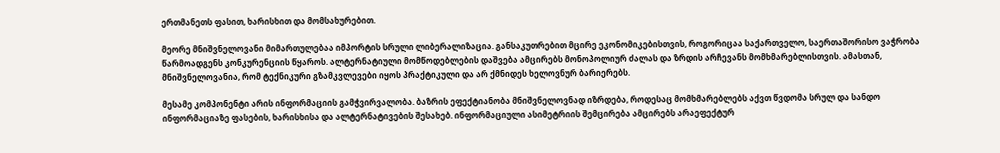ერთმანეთს ფასით, ხარისხით და მომსახურებით.

მეორე მნიშვნელოვანი მიმართულებაა იმპორტის სრული ლიბერალიზაცია. განსაკუთრებით მცირე ეკონომიკებისთვის, როგორიცაა საქართველო, საერთაშორისო ვაჭრობა წარმოადგენს კონკურენციის წყაროს. ალტერნატიული მომწოდებლების დაშვება ამცირებს მონოპოლიურ ძალას და ზრდის არჩევანს მომხმარებლისთვის. ამასთან, მნიშვნელოვანია, რომ ტექნიკური გზამკვლევები იყოს პრაქტიკული და არ ქმნიდეს ხელოვნურ ბარიერებს.

მესამე კომპონენტი არის ინფორმაციის გამჭვირვალობა. ბაზრის ეფექტიანობა მნიშვნელოვნად იზრდება, როდესაც მომხმარებლებს აქვთ წვდომა სრულ და სანდო ინფორმაციაზე ფასების, ხარისხისა და ალტერნატივების შესახებ. ინფორმაციული ასიმეტრიის შემცირება ამცირებს არაეფექტურ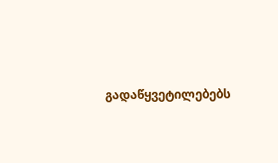გადაწყვეტილებებს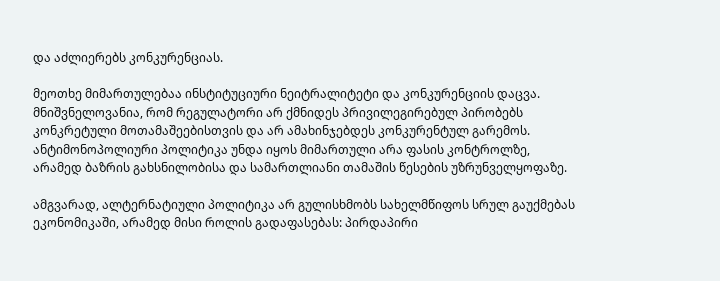და აძლიერებს კონკურენციას.

მეოთხე მიმართულებაა ინსტიტუციური ნეიტრალიტეტი და კონკურენციის დაცვა. მნიშვნელოვანია, რომ რეგულატორი არ ქმნიდეს პრივილეგირებულ პირობებს კონკრეტული მოთამაშეებისთვის და არ ამახინჯებდეს კონკურენტულ გარემოს. ანტიმონოპოლიური პოლიტიკა უნდა იყოს მიმართული არა ფასის კონტროლზე, არამედ ბაზრის გახსნილობისა და სამართლიანი თამაშის წესების უზრუნველყოფაზე.

ამგვარად, ალტერნატიული პოლიტიკა არ გულისხმობს სახელმწიფოს სრულ გაუქმებას ეკონომიკაში, არამედ მისი როლის გადაფასებას: პირდაპირი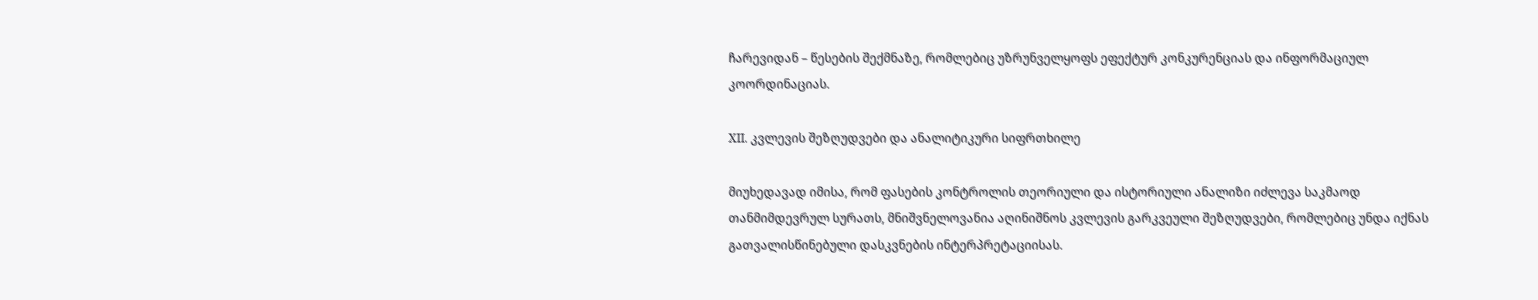ჩარევიდან – წესების შექმნაზე, რომლებიც უზრუნველყოფს ეფექტურ კონკურენციას და ინფორმაციულ კოორდინაციას.

XII. კვლევის შეზღუდვები და ანალიტიკური სიფრთხილე

მიუხედავად იმისა, რომ ფასების კონტროლის თეორიული და ისტორიული ანალიზი იძლევა საკმაოდ თანმიმდევრულ სურათს, მნიშვნელოვანია აღინიშნოს კვლევის გარკვეული შეზღუდვები, რომლებიც უნდა იქნას გათვალისწინებული დასკვნების ინტერპრეტაციისას.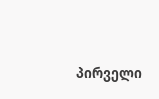პირველი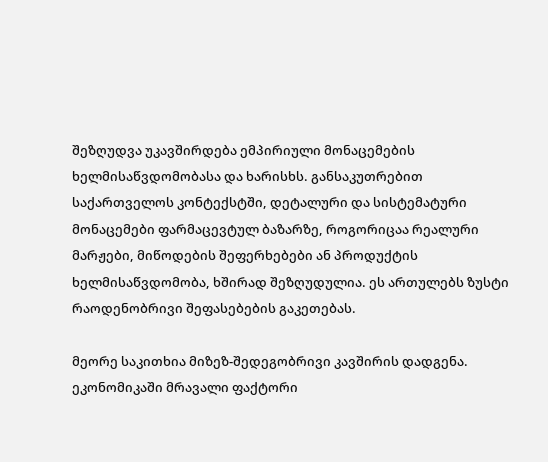შეზღუდვა უკავშირდება ემპირიული მონაცემების ხელმისაწვდომობასა და ხარისხს. განსაკუთრებით საქართველოს კონტექსტში, დეტალური და სისტემატური მონაცემები ფარმაცევტულ ბაზარზე, როგორიცაა რეალური მარჟები, მიწოდების შეფერხებები ან პროდუქტის ხელმისაწვდომობა, ხშირად შეზღუდულია. ეს ართულებს ზუსტი რაოდენობრივი შეფასებების გაკეთებას.

მეორე საკითხია მიზეზ-შედეგობრივი კავშირის დადგენა. ეკონომიკაში მრავალი ფაქტორი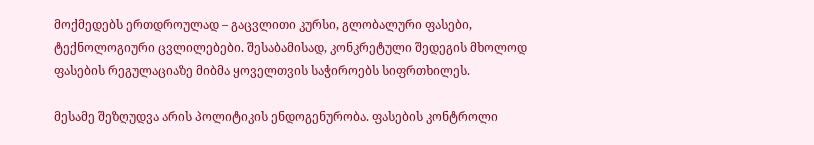მოქმედებს ერთდროულად – გაცვლითი კურსი, გლობალური ფასები, ტექნოლოგიური ცვლილებები. შესაბამისად, კონკრეტული შედეგის მხოლოდ ფასების რეგულაციაზე მიბმა ყოველთვის საჭიროებს სიფრთხილეს.

მესამე შეზღუდვა არის პოლიტიკის ენდოგენურობა. ფასების კონტროლი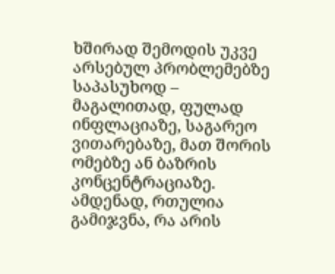ხშირად შემოდის უკვე არსებულ პრობლემებზე საპასუხოდ – მაგალითად, ფულად ინფლაციაზე, საგარეო ვითარებაზე, მათ შორის ომებზე ან ბაზრის კონცენტრაციაზე. ამდენად, რთულია გამიჯვნა, რა არის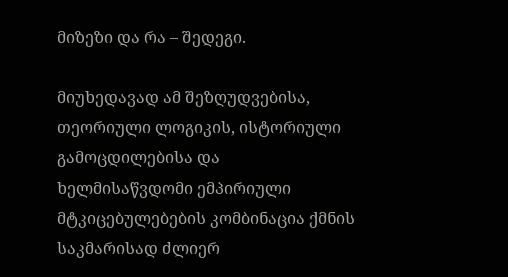მიზეზი და რა – შედეგი.

მიუხედავად ამ შეზღუდვებისა, თეორიული ლოგიკის, ისტორიული გამოცდილებისა და ხელმისაწვდომი ემპირიული მტკიცებულებების კომბინაცია ქმნის საკმარისად ძლიერ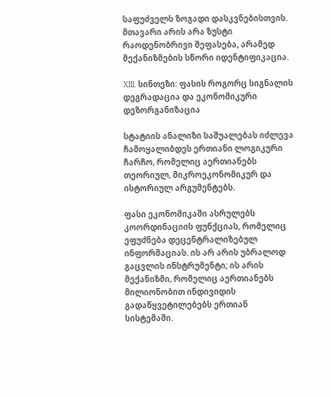საფუძველს ზოგადი დასკვნებისთვის. მთავარი არის არა ზუსტი რაოდენობრივი შეფასება, არამედ მექანიზმების სწორი იდენტიფიკაცია.

XIII. სინთეზი: ფასის როგორც სიგნალის დეგრადაცია და ეკონომიკური დეზორგანიზაცია

სტატიის ანალიზი საშუალებას იძლევა ჩამოყალიბდეს ერთიანი ლოგიკური ჩარჩო, რომელიც აერთიანებს თეორიულ, მიკროეკონომიკურ და ისტორიულ არგუმენტებს.

ფასი ეკონომიკაში ასრულებს კოორდინაციის ფუნქციას, რომელიც ეფუძნება დეცენტრალიზებულ ინფორმაციას. ის არ არის უბრალოდ გაცვლის ინსტრუმენტი; ის არის მექანიზმი, რომელიც აერთიანებს მილიონობით ინდივიდის გადაწყვეტილებებს ერთიან სისტემაში.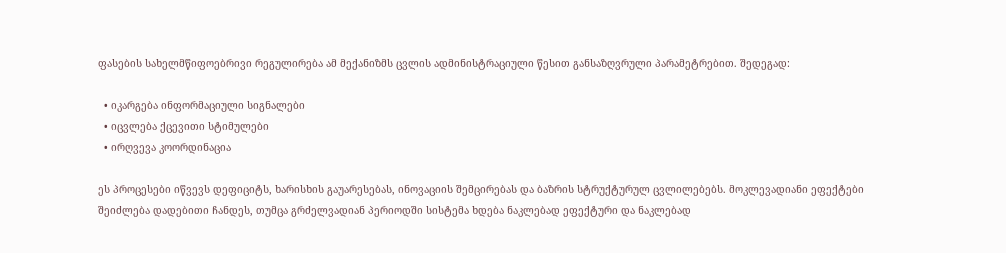ფასების სახელმწიფოებრივი რეგულირება ამ მექანიზმს ცვლის ადმინისტრაციული წესით განსაზღვრული პარამეტრებით. შედეგად:

  • იკარგება ინფორმაციული სიგნალები
  • იცვლება ქცევითი სტიმულები
  • ირღვევა კოორდინაცია

ეს პროცესები იწვევს დეფიციტს, ხარისხის გაუარესებას, ინოვაციის შემცირებას და ბაზრის სტრუქტურულ ცვლილებებს. მოკლევადიანი ეფექტები შეიძლება დადებითი ჩანდეს, თუმცა გრძელვადიან პერიოდში სისტემა ხდება ნაკლებად ეფექტური და ნაკლებად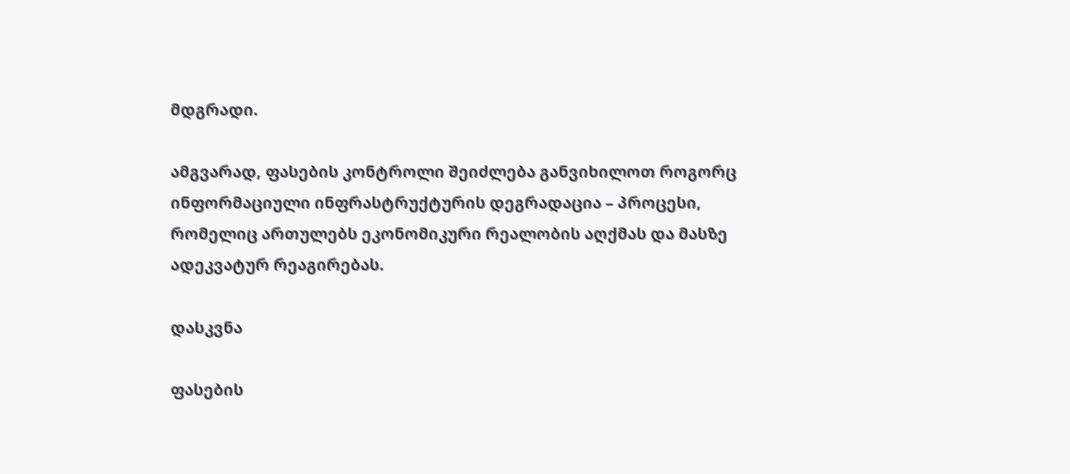მდგრადი.

ამგვარად, ფასების კონტროლი შეიძლება განვიხილოთ როგორც ინფორმაციული ინფრასტრუქტურის დეგრადაცია – პროცესი, რომელიც ართულებს ეკონომიკური რეალობის აღქმას და მასზე ადეკვატურ რეაგირებას.

დასკვნა

ფასების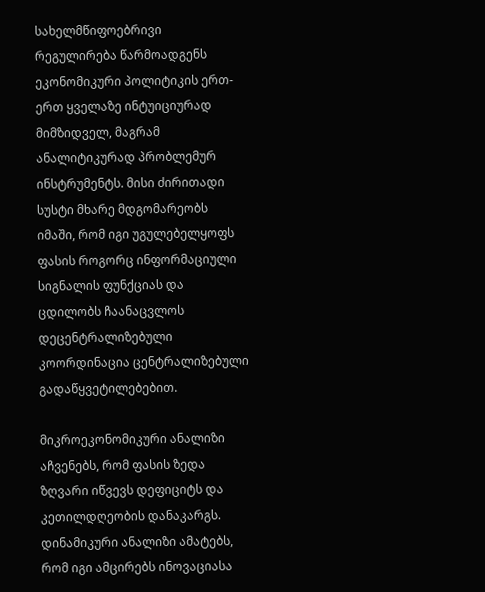სახელმწიფოებრივი რეგულირება წარმოადგენს ეკონომიკური პოლიტიკის ერთ-ერთ ყველაზე ინტუიციურად მიმზიდველ, მაგრამ ანალიტიკურად პრობლემურ ინსტრუმენტს. მისი ძირითადი სუსტი მხარე მდგომარეობს იმაში, რომ იგი უგულებელყოფს ფასის როგორც ინფორმაციული სიგნალის ფუნქციას და ცდილობს ჩაანაცვლოს დეცენტრალიზებული კოორდინაცია ცენტრალიზებული გადაწყვეტილებებით.

მიკროეკონომიკური ანალიზი აჩვენებს, რომ ფასის ზედა ზღვარი იწვევს დეფიციტს და კეთილდღეობის დანაკარგს. დინამიკური ანალიზი ამატებს, რომ იგი ამცირებს ინოვაციასა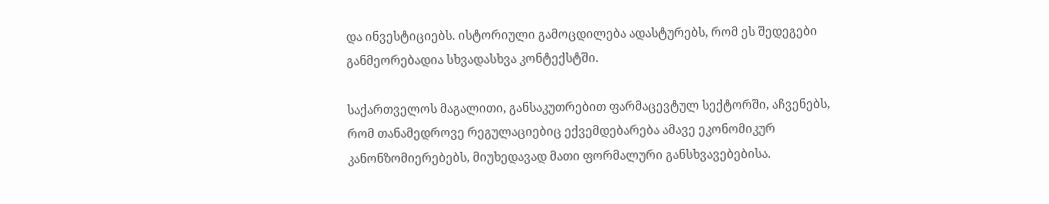და ინვესტიციებს. ისტორიული გამოცდილება ადასტურებს, რომ ეს შედეგები განმეორებადია სხვადასხვა კონტექსტში.

საქართველოს მაგალითი, განსაკუთრებით ფარმაცევტულ სექტორში, აჩვენებს, რომ თანამედროვე რეგულაციებიც ექვემდებარება ამავე ეკონომიკურ კანონზომიერებებს, მიუხედავად მათი ფორმალური განსხვავებებისა.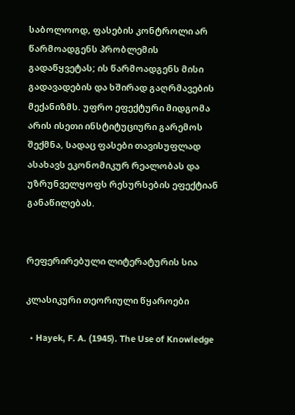საბოლოოდ, ფასების კონტროლი არ წარმოადგენს პრობლემის გადაწყვეტას; ის წარმოადგენს მისი გადავადების და ხშირად გაღრმავების მექანიზმს. უფრო ეფექტური მიდგომა არის ისეთი ინსტიტუციური გარემოს შექმნა, სადაც ფასები თავისუფლად ასახავს ეკონომიკურ რეალობას და უზრუნველყოფს რესურსების ეფექტიან განაწილებას.


რეფერირებული ლიტერატურის სია

კლასიკური თეორიული წყაროები

  • Hayek, F. A. (1945). The Use of Knowledge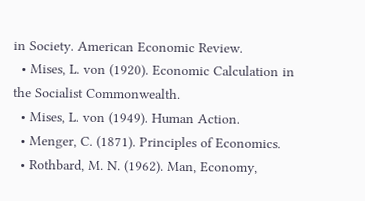in Society. American Economic Review.
  • Mises, L. von (1920). Economic Calculation in the Socialist Commonwealth.
  • Mises, L. von (1949). Human Action.
  • Menger, C. (1871). Principles of Economics.
  • Rothbard, M. N. (1962). Man, Economy,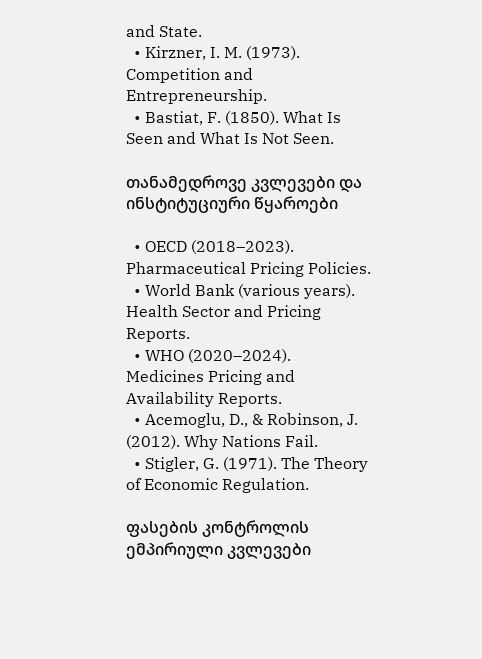and State.
  • Kirzner, I. M. (1973). Competition and Entrepreneurship.
  • Bastiat, F. (1850). What Is Seen and What Is Not Seen.

თანამედროვე კვლევები და ინსტიტუციური წყაროები

  • OECD (2018–2023). Pharmaceutical Pricing Policies.
  • World Bank (various years). Health Sector and Pricing Reports.
  • WHO (2020–2024). Medicines Pricing and Availability Reports.
  • Acemoglu, D., & Robinson, J. (2012). Why Nations Fail.
  • Stigler, G. (1971). The Theory of Economic Regulation.

ფასების კონტროლის ემპირიული კვლევები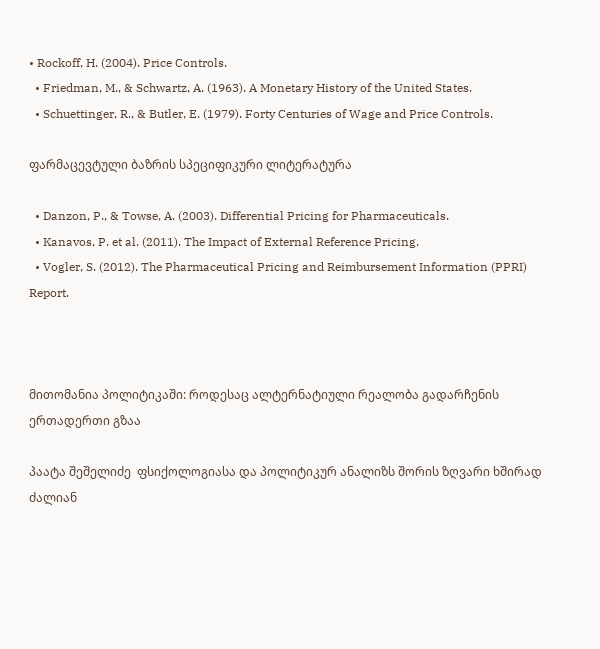• Rockoff, H. (2004). Price Controls.
  • Friedman, M., & Schwartz, A. (1963). A Monetary History of the United States.
  • Schuettinger, R., & Butler, E. (1979). Forty Centuries of Wage and Price Controls.

ფარმაცევტული ბაზრის სპეციფიკური ლიტერატურა

  • Danzon, P., & Towse, A. (2003). Differential Pricing for Pharmaceuticals.
  • Kanavos, P. et al. (2011). The Impact of External Reference Pricing.
  • Vogler, S. (2012). The Pharmaceutical Pricing and Reimbursement Information (PPRI) Report.



მითომანია პოლიტიკაში: როდესაც ალტერნატიული რეალობა გადარჩენის ერთადერთი გზაა

პაატა შეშელიძე  ფსიქოლოგიასა და პოლიტიკურ ანალიზს შორის ზღვარი ხშირად ძალიან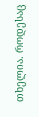თხელია. როდესაც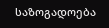საზოგადოება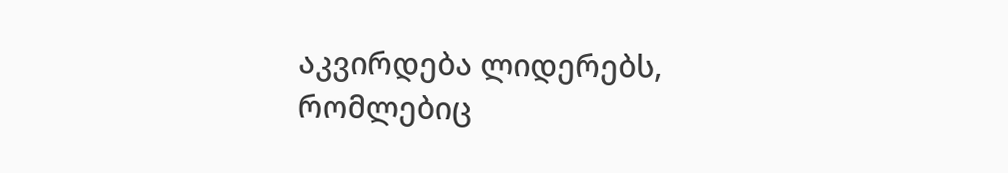აკვირდება ლიდერებს, რომლებიც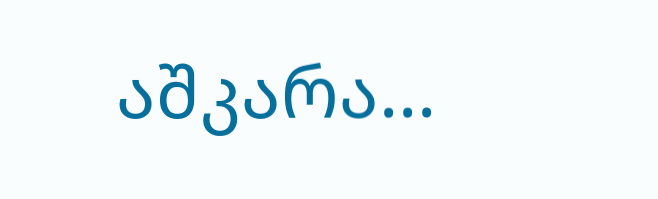აშკარა...